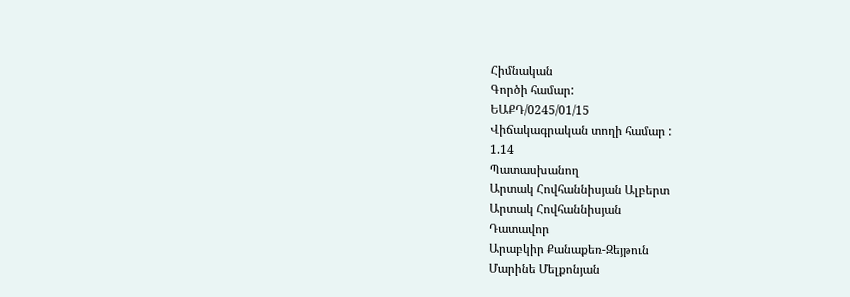Հիմնական
Գործի համար:
ԵԱՔԴ/0245/01/15
Վիճակագրական տողի համար :
1.14
Պատասխանող
Արտակ Հովհաննիսյան Ալբերտ
Արտակ Հովհաննիսյան
Դատավոր
Արաբկիր Քանաքեռ-Զեյթուն
Մարինե Մելքոնյան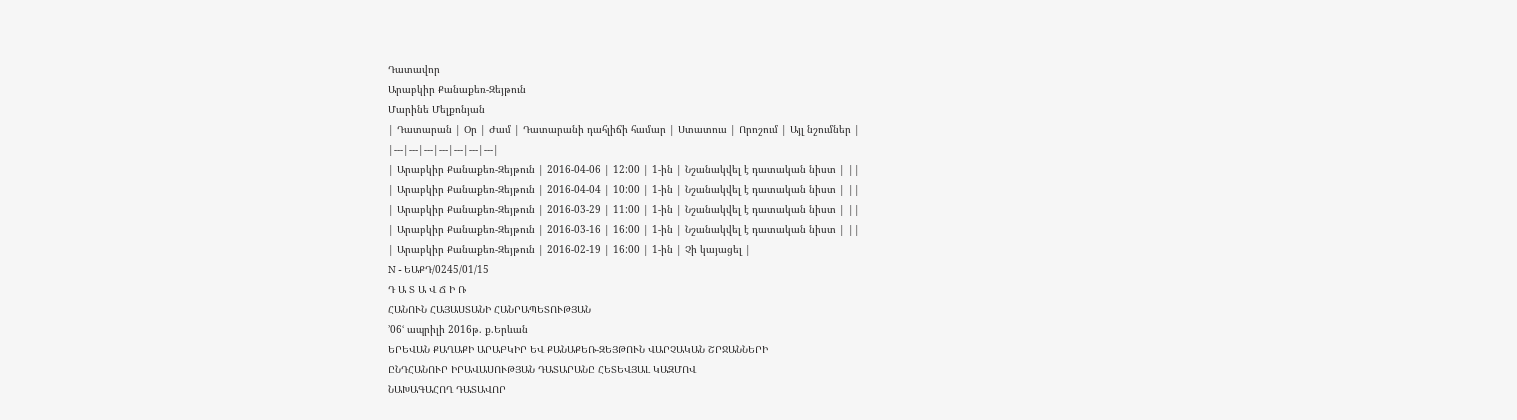Դատավոր
Արաբկիր Քանաքեռ-Զեյթուն
Մարինե Մելքոնյան
| Դատարան | Օր | Ժամ | Դատարանի դահլիճի համար | Ստատուս | Որոշում | Այլ նշումներ |
|---|---|---|---|---|---|---|
| Արաբկիր Քանաքեռ-Զեյթուն | 2016-04-06 | 12:00 | 1-ին | Նշանակվել է դատական նիստ | ||
| Արաբկիր Քանաքեռ-Զեյթուն | 2016-04-04 | 10:00 | 1-ին | Նշանակվել է դատական նիստ | ||
| Արաբկիր Քանաքեռ-Զեյթուն | 2016-03-29 | 11:00 | 1-ին | Նշանակվել է դատական նիստ | ||
| Արաբկիր Քանաքեռ-Զեյթուն | 2016-03-16 | 16:00 | 1-ին | Նշանակվել է դատական նիստ | ||
| Արաբկիր Քանաքեռ-Զեյթուն | 2016-02-19 | 16:00 | 1-ին | Չի կայացել |
N - ԵԱՔԴ/0245/01/15
Դ Ա Տ Ա Վ Ճ Ի Ռ
ՀԱՆՈՒՆ ՀԱՅԱՍՏԱՆԻ ՀԱՆՐԱՊԵՏՈՒԹՅԱՆ
՚06ՙ ապրիլի 2016թ. ք.Երևան
ԵՐԵՎԱՆ ՔԱՂԱՔԻ ԱՐԱԲԿԻՐ ԵՎ ՔԱՆԱՔԵՌ-ԶԵՅԹՈՒՆ ՎԱՐՉԱԿԱՆ ՇՐՋԱՆՆԵՐԻ
ԸՆԴՀԱՆՈՒՐ ԻՐԱՎԱՍՈՒԹՅԱՆ ԴԱՏԱՐԱՆԸ ՀԵՏԵՎՅԱԼ ԿԱԶՄՈՎ
ՆԱԽԱԳԱՀՈՂ ԴԱՏԱՎՈՐ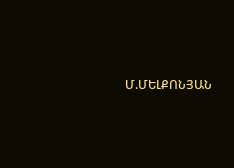Մ.ՄԵԼՔՈՆՅԱՆ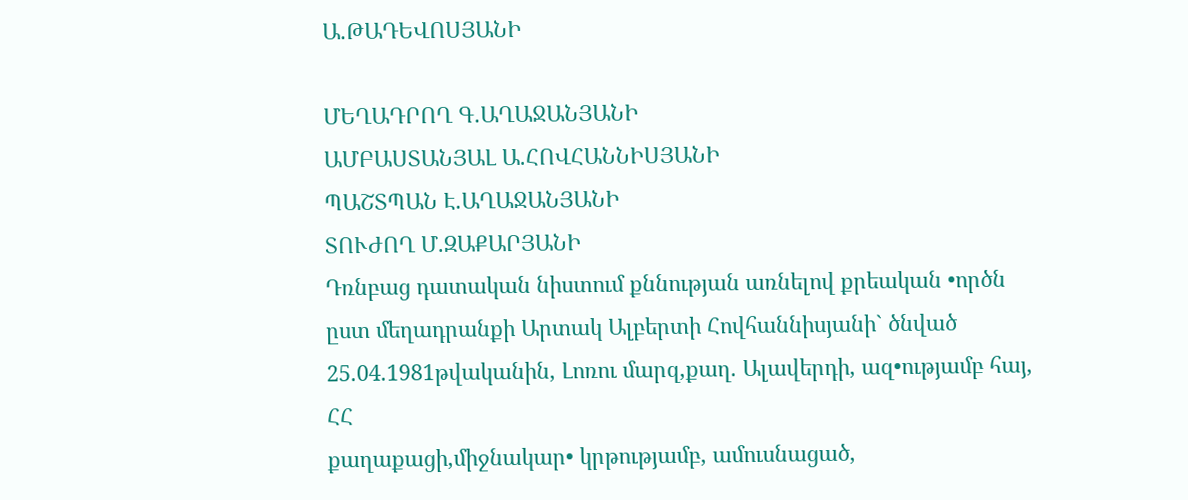Ա.ԹԱԴԵՎՈՍՅԱՆԻ

ՄԵՂԱԴՐՈՂ Գ.ԱՂԱՋԱՆՅԱՆԻ
ԱՄԲԱՍՏԱՆՅԱԼ Ա.ՀՈՎՀԱՆՆԻՍՅԱՆԻ
ՊԱՇՏՊԱՆ Է.ԱՂԱՋԱՆՅԱՆԻ
ՏՈՒԺՈՂ Մ.ԶԱՔԱՐՅԱՆԻ
Դռնբաց դատական նիստում քննության առնելով քրեական •ործն ըստ մեղադրանքի Արտակ Ալբերտի Հովհաննիսյանի` ծնված 25.04.1981թվականին, Լոռու մարզ,քաղ. Ալավերդի, ազ•ությամբ հայ, ՀՀ
քաղաքացի,միջնակար• կրթությամբ, ամուսնացած,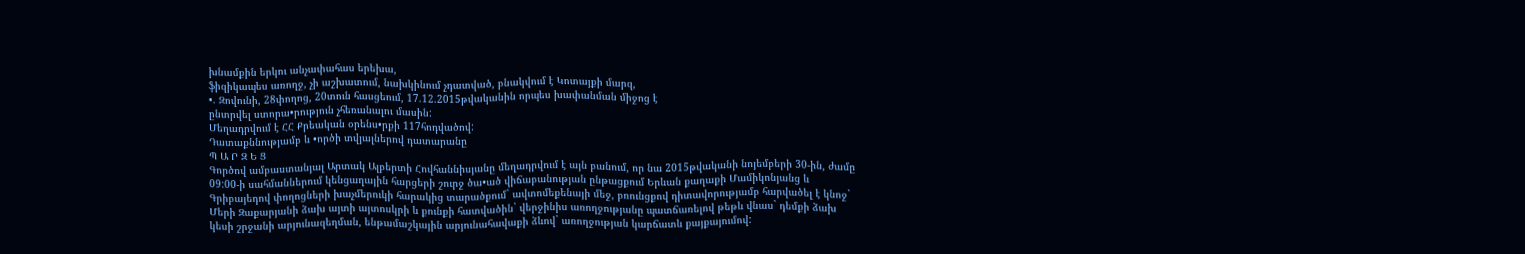խնամքին երկու անչափահաս երեխա,
ֆիզիկապես առողջ, չի աշխատում, նախկինում չդատված, բնակվում է Կոտայքի մարզ,
•. Զովունի, 28փողոց, 20տուն հասցեում, 17.12.2015թվականին որպես խափանման միջոց է
ընտրվել ստորա•րություն չհեռանալու մասին:
Մեղադրվում է ՀՀ Քրեական օրենս•րքի 117հոդվածով:
Դատաքննությամբ և •ործի տվյալներով դատարանը
Պ Ա Ր Զ Ե Ց
Գործով ամբաստանյալ Արտակ Ալբերտի Հովհաննիսյանը մեղադրվում է այն բանում, որ նա 2015թվականի նոյեմբերի 30-ին, ժամը 09:00-ի սահմաններում կենցաղային հարցերի շուրջ ծա•ած վիճաբանության ընթացքում Երևան քաղաքի Մամիկոնյանց և Գրիբայեդով փողոցների խաչմերուկի հարակից տարածքում` ավտոմեքենայի մեջ, բռունցքով դիտավորությամբ հարվածել է կնոջ` Մերի Զաքարյանի ձախ այտի այտոսկրի և քունքի հատվածին` վերջինիս առողջությանը պատճառելով թեթև վնաս` դեմքի ձախ կեսի շրջանի արյունազեղման, ենթամաշկային արյունահավաքի ձևով` առողջության կարճատև քայքայումով: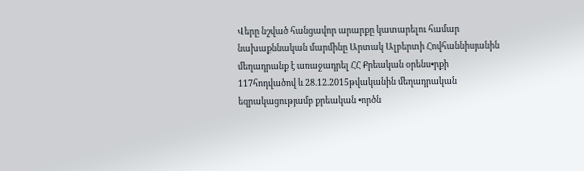Վերը նշված հանցավոր արարքը կատարելու համար նախաքննական մարմինը Արտակ Ալբերտի Հովհաննիսյանին մեղադրանք է առաջադրել ՀՀ Քրեական օրենս•րքի 117հոդվածով և 28.12.2015թվականին մեղադրական եզրակացությամբ քրեական •ործն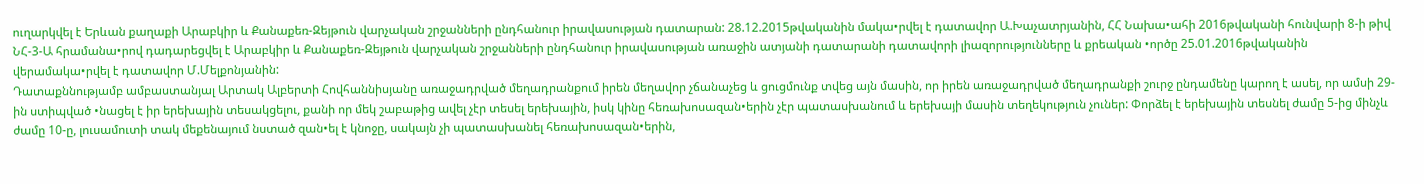ուղարկվել է Երևան քաղաքի Արաբկիր և Քանաքեռ-Զեյթուն վարչական շրջանների ընդհանուր իրավասության դատարան: 28.12.2015թվականին մակա•րվել է դատավոր Ա.Խաչատրյանին, ՀՀ Նախա•ահի 2016թվականի հունվարի 8-ի թիվ ՆՀ-3-Ա հրամանա•րով դադարեցվել է Արաբկիր և Քանաքեռ-Զեյթուն վարչական շրջանների ընդհանուր իրավասության առաջին ատյանի դատարանի դատավորի լիազորությունները և քրեական •ործը 25.01.2016թվականին վերամակա•րվել է դատավոր Մ.Մելքոնյանին:
Դատաքննությամբ ամբաստանյալ Արտակ Ալբերտի Հովհաննիսյանը առաջադրված մեղադրանքում իրեն մեղավոր չճանաչեց և ցուցմունք տվեց այն մասին, որ իրեն առաջադրված մեղադրանքի շուրջ ընդամենը կարող է ասել, որ ամսի 29-ին ստիպված •նացել է իր երեխային տեսակցելու, քանի որ մեկ շաբաթից ավել չէր տեսել երեխային, իսկ կինը հեռախոսազան•երին չէր պատասխանում և երեխայի մասին տեղեկություն չուներ: Փորձել է երեխային տեսնել ժամը 5-ից մինչև ժամը 10-ը, լուսամուտի տակ մեքենայում նստած զան•ել է կնոջը, սակայն չի պատասխանել հեռախոսազան•երին,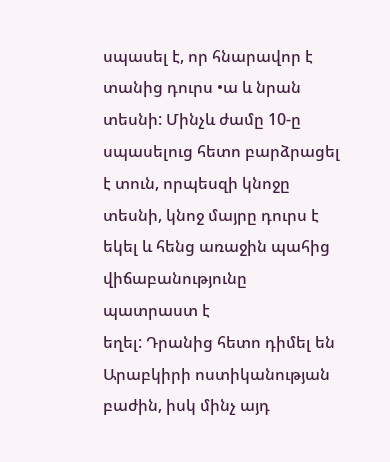սպասել է, որ հնարավոր է տանից դուրս •ա և նրան տեսնի: Մինչև ժամը 10-ը սպասելուց հետո բարձրացել է տուն, որպեսզի կնոջը տեսնի, կնոջ մայրը դուրս է եկել և հենց առաջին պահից վիճաբանությունը պատրաստ է
եղել: Դրանից հետո դիմել են Արաբկիրի ոստիկանության բաժին, իսկ մինչ այդ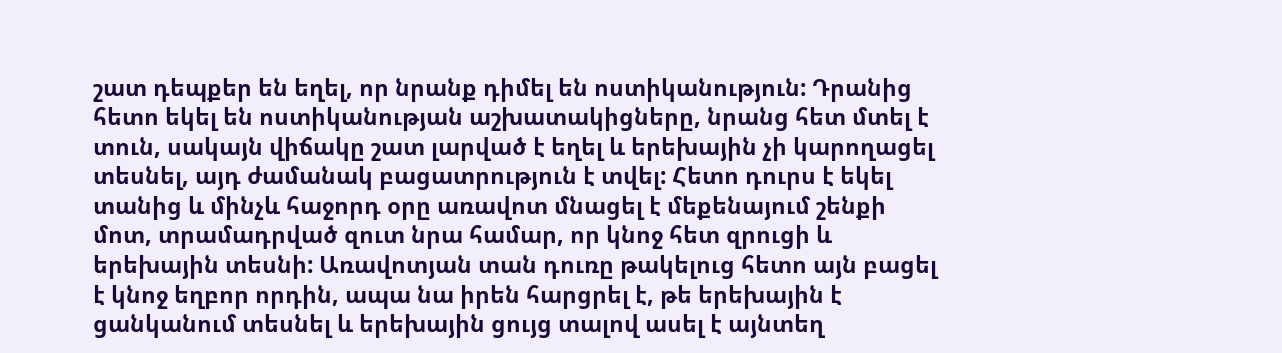շատ դեպքեր են եղել, որ նրանք դիմել են ոստիկանություն: Դրանից հետո եկել են ոստիկանության աշխատակիցները, նրանց հետ մտել է տուն, սակայն վիճակը շատ լարված է եղել և երեխային չի կարողացել տեսնել, այդ ժամանակ բացատրություն է տվել: Հետո դուրս է եկել տանից և մինչև հաջորդ օրը առավոտ մնացել է մեքենայում շենքի մոտ, տրամադրված զուտ նրա համար, որ կնոջ հետ զրուցի և երեխային տեսնի: Առավոտյան տան դուռը թակելուց հետո այն բացել է կնոջ եղբոր որդին, ապա նա իրեն հարցրել է, թե երեխային է ցանկանում տեսնել և երեխային ցույց տալով ասել է այնտեղ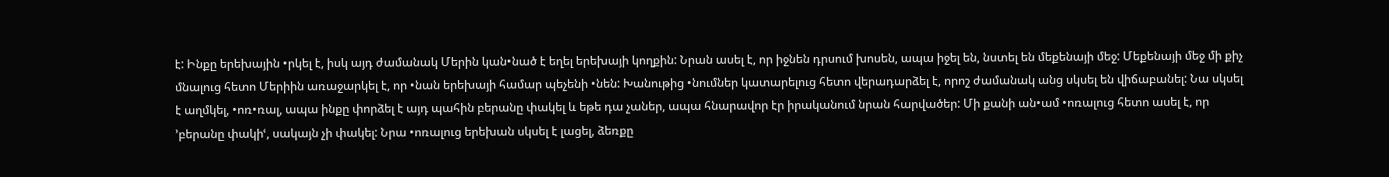է: Ինքը երեխային •րկել է, իսկ այդ ժամանակ Մերին կան•նած է եղել երեխայի կողքին: Նրան ասել է, որ իջնեն դրսում խոսեն, ապա իջել են, նստել են մեքենայի մեջ: Մեքենայի մեջ մի քիչ մնալուց հետո Մերիին առաջարկել է, որ •նան երեխայի համար պեչենի •նեն: Խանութից •նումներ կատարելուց հետո վերադարձել է, որոշ ժամանակ անց սկսել են վիճաբանել: Նա սկսել է աղմկել, •ոռ•ռալ, ապա ինքը փորձել է այդ պահին բերանը փակել և եթե դա չաներ, ապա հնարավոր էր իրականում նրան հարվածեր: Մի քանի ան•ամ •ոռալուց հետո ասել է, որ ՚բերանը փակիՙ, սակայն չի փակել: Նրա •ոռալուց երեխան սկսել է լացել, ձեռքը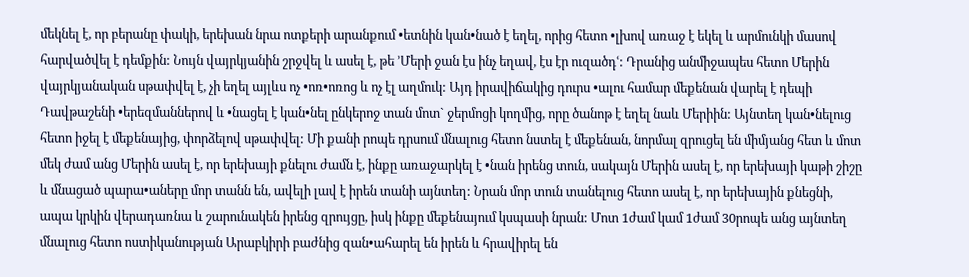մեկնել է, որ բերանը փակի, երեխան նրա ոտքերի արանքում •ետնին կան•նած է եղել, որից հետո •լխով առաջ է եկել և արմունկի մասով հարվածվել է դեմքին: Նույն վայրկյանին շրջվել և ասել է, թե ՚Մերի ջան էս ինչ եղավ, էս էր ուզածդՙ: Դրանից անմիջապես հետո Մերին վայրկյանական սթափվել է, չի եղել այլևս ոչ •ոռ•ոռոց և ոչ էլ աղմուկ: Այդ իրավիճակից դուրս •ալու համար մեքենան վարել է դեպի Դավթաշենի •երեզմաններով և •նացել է կան•նել ընկերոջ տան մոտ` ջերմոցի կողմից, որը ծանոթ է եղել նաև Մերիին: Այնտեղ կան•նելուց հետո իջել է մեքենայից, փորձելով սթափվել: Մի քանի րոպե դրսում մնալուց հետո նստել է մեքենան, նորմալ զրուցել են միմյանց հետ և մոտ մեկ ժամ անց Մերին ասել է, որ երեխայի քնելու ժամն է, ինքը առաջարկել է •նան իրենց տուն, սակայն Մերին ասել է, որ երեխայի կաթի շիշը և մնացած պարա•աները մոր տանն են, ավելի լավ է իրեն տանի այնտեղ: Նրան մոր տուն տանելուց հետո ասել է, որ երեխային քնեցնի, ապա կրկին վերադառնա և շարունակեն իրենց զրույցը, իսկ ինքը մեքենայում կսպասի նրան: Մոտ 1ժամ կամ 1ժամ 30րոպե անց այնտեղ մնալուց հետո ոստիկանության Արաբկիրի բաժնից զան•ահարել են իրեն և հրավիրել են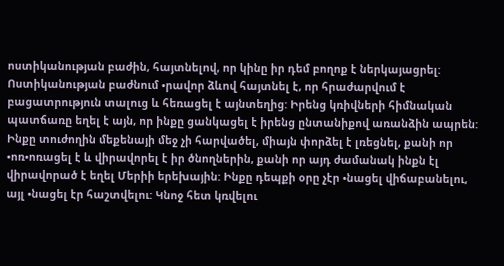ոստիկանության բաժին, հայտնելով, որ կինը իր դեմ բողոք է ներկայացրել: Ոստիկանության բաժնում •րավոր ձևով հայտնել է, որ հրաժարվում է բացատրություն տալուց և հեռացել է այնտեղից: Իրենց կռիվների հիմնական պատճառը եղել է այն, որ ինքը ցանկացել է իրենց ընտանիքով առանձին ապրեն: Ինքը տուժողին մեքենայի մեջ չի հարվածել, միայն փորձել է լռեցնել, քանի որ •ոռ•ոռացել է և վիրավորել է իր ծնողներին, քանի որ այդ ժամանակ ինքն էլ վիրավորած է եղել Մերիի երեխային: Ինքը դեպքի օրը չէր •նացել վիճաբանելու, այլ •նացել էր հաշտվելու: Կնոջ հետ կռվելու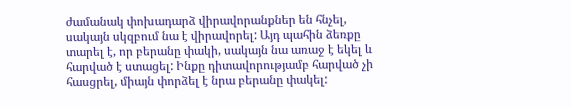ժամանակ փոխադարձ վիրավորանքներ են հնչել, սակայն սկզբում նա է վիրավորել: Այդ պահին ձեռքը տարել է, որ բերանը փակի, սակայն նա առաջ է եկել և հարված է ստացել: Ինքը դիտավորությամբ հարված չի հասցրել, միայն փորձել է նրա բերանը փակել: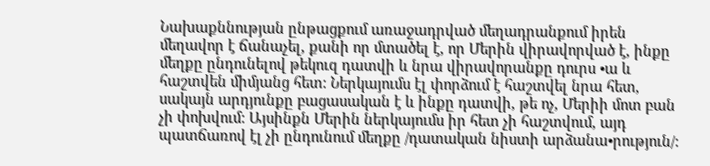Նախաքննության ընթացքում առաջադրված մեղադրանքում իրեն մեղավոր է ճանաչել, քանի որ մտածել է, որ Մերին վիրավորված է, ինքը մեղքը ընդունելով թեկուզ դատվի և նրա վիրավորանքը դուրս •ա և հաշտվեն միմյանց հետ: Ներկայումս էլ փորձում է հաշտվել նրա հետ, սակայն արդյունքը բացասական է և ինքը դատվի, թե ոչ, Մերիի մոտ բան չի փոխվում: Այսինքն Մերին ներկայումս իր հետ չի հաշտվում, այդ պատճառով էլ չի ընդունում մեղքը /դատական նիստի արձանա•րություն/: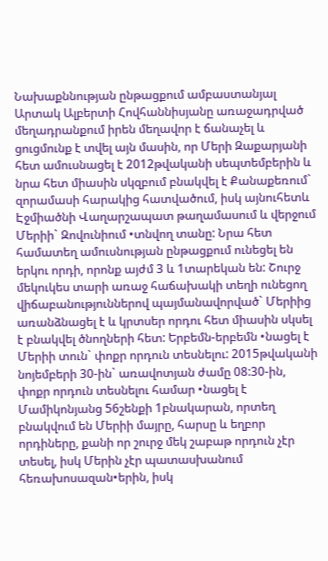Նախաքննության ընթացքում ամբաստանյալ Արտակ Ալբերտի Հովհաննիսյանը առաջադրված մեղադրանքում իրեն մեղավոր է ճանաչել և ցուցմունք է տվել այն մասին, որ Մերի Զաքարյանի հետ ամուսնացել է 2012թվականի սեպտեմբերին և նրա հետ միասին սկզբում բնակվել է Քանաքեռում` զորամասի հարակից հատվածում, իսկ այնուհետև Էջմիածնի Վաղարշապատ թաղամասում և վերջում Մերիի` Զովունիում •տնվող տանը: Նրա հետ համատեղ ամուսնության ընթացքում ունեցել են երկու որդի, որոնք այժմ 3 և 1տարեկան են: Շուրջ մեկուկես տարի առաջ հաճախակի տեղի ունեցող վիճաբանություններով պայմանավորված` Մերիից առանձնացել է և կրտսեր որդու հետ միասին սկսել է բնակվել ծնողների հետ: Երբեմն-երբեմն •նացել է Մերիի տուն` փոքր որդուն տեսնելու: 2015թվականի նոյեմբերի 30-ին` առավոտյան ժամը 08:30-ին, փոքր որդուն տեսնելու համար •նացել է Մամիկոնյանց 56շենքի 1բնակարան, որտեղ բնակվում են Մերիի մայրը, հարսը և եղբոր որդիները, քանի որ շուրջ մեկ շաբաթ որդուն չէր տեսել, իսկ Մերին չէր պատասխանում հեռախոսազան•երին, իսկ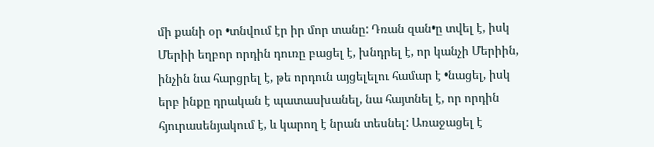մի քանի օր •տնվում էր իր մոր տանը: Դռան զան•ը տվել է, իսկ Մերիի եղբոր որդին դուռը բացել է, խնդրել է, որ կանչի Մերիին, ինչին նա հարցրել է, թե որդուն այցելելու համար է •նացել, իսկ երբ ինքը դրական է պատասխանել, նա հայտնել է, որ որդին հյուրասենյակում է, և կարող է նրան տեսնել: Առաջացել է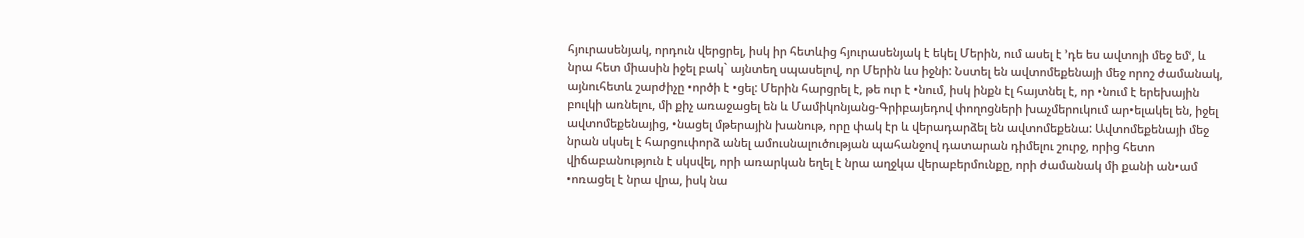հյուրասենյակ, որդուն վերցրել, իսկ իր հետևից հյուրասենյակ է եկել Մերին, ում ասել է ՚դե ես ավտոյի մեջ եմՙ, և նրա հետ միասին իջել բակ` այնտեղ սպասելով, որ Մերին ևս իջնի: Նստել են ավտոմեքենայի մեջ որոշ ժամանակ, այնուհետև շարժիչը •ործի է •ցել: Մերին հարցրել է, թե ուր է •նում, իսկ ինքն էլ հայտնել է, որ •նում է երեխային բուլկի առնելու, մի քիչ առաջացել են և Մամիկոնյանց-Գրիբայեդով փողոցների խաչմերուկում ար•ելակել են, իջել ավտոմեքենայից, •նացել մթերային խանութ, որը փակ էր և վերադարձել են ավտոմեքենա: Ավտոմեքենայի մեջ նրան սկսել է հարցուփորձ անել ամուսնալուծության պահանջով դատարան դիմելու շուրջ, որից հետո վիճաբանություն է սկսվել, որի առարկան եղել է նրա աղջկա վերաբերմունքը, որի ժամանակ մի քանի ան•ամ •ոռացել է նրա վրա, իսկ նա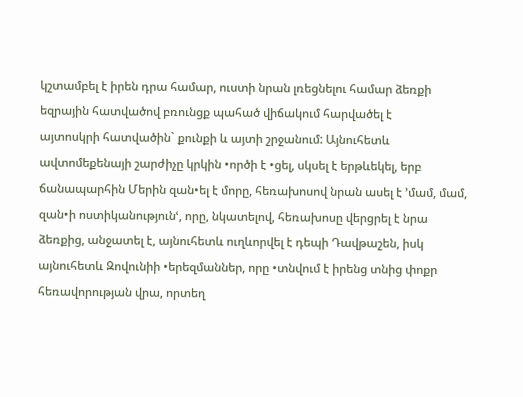կշտամբել է իրեն դրա համար, ուստի նրան լռեցնելու համար ձեռքի եզրային հատվածով բռունցք պահած վիճակում հարվածել է
այտոսկրի հատվածին` քունքի և այտի շրջանում: Այնուհետև ավտոմեքենայի շարժիչը կրկին •ործի է •ցել, սկսել է երթևեկել, երբ ճանապարհին Մերին զան•ել է մորը, հեռախոսով նրան ասել է ՚մամ, մամ, զան•ի ոստիկանությունՙ, որը, նկատելով, հեռախոսը վերցրել է նրա ձեռքից, անջատել է, այնուհետև ուղևորվել է դեպի Դավթաշեն, իսկ այնուհետև Զովունիի •երեզմաններ, որը •տնվում է իրենց տնից փոքր հեռավորության վրա, որտեղ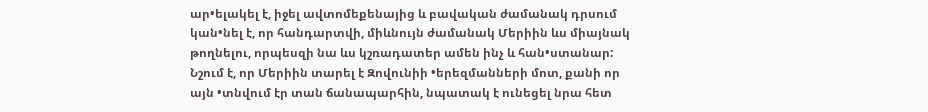ար•ելակել է, իջել ավտոմեքենայից և բավական ժամանակ դրսում կան•նել է, որ հանդարտվի, միևնույն ժամանակ Մերիին ևս միայնակ թողնելու, որպեսզի նա ևս կշռադատեր ամեն ինչ և հան•ստանար: Նշում է, որ Մերիին տարել է Զովունիի •երեզմանների մոտ, քանի որ այն •տնվում էր տան ճանապարհին, նպատակ է ունեցել նրա հետ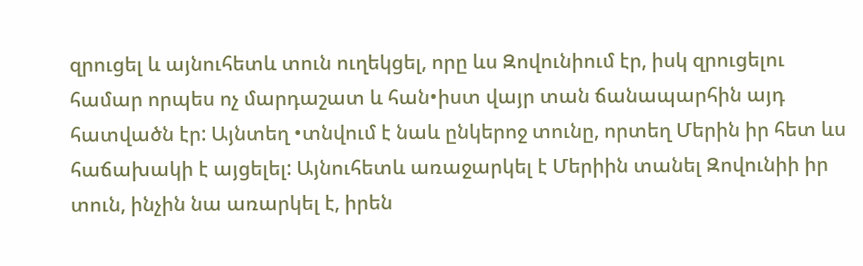զրուցել և այնուհետև տուն ուղեկցել, որը ևս Զովունիում էր, իսկ զրուցելու համար որպես ոչ մարդաշատ և հան•իստ վայր տան ճանապարհին այդ հատվածն էր: Այնտեղ •տնվում է նաև ընկերոջ տունը, որտեղ Մերին իր հետ ևս հաճախակի է այցելել: Այնուհետև առաջարկել է Մերիին տանել Զովունիի իր տուն, ինչին նա առարկել է, իրեն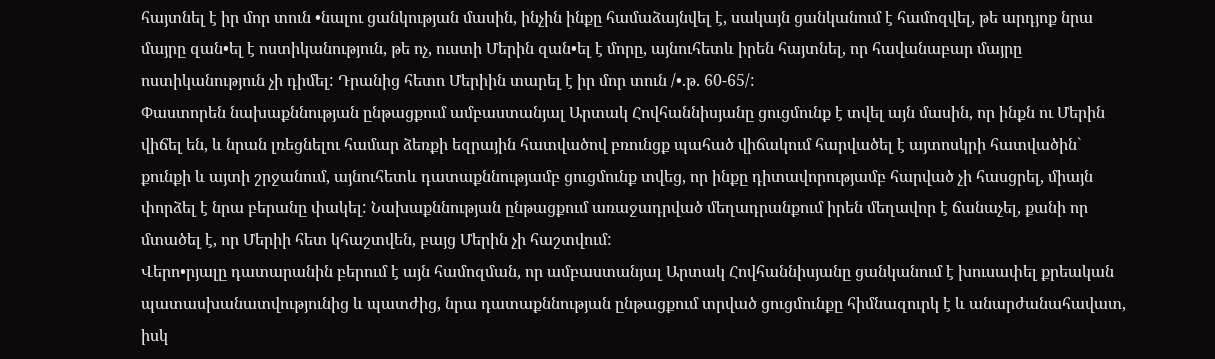հայտնել է իր մոր տուն •նալու ցանկության մասին, ինչին ինքը համաձայնվել է, սակայն ցանկանում է համոզվել, թե արդյոք նրա մայրը զան•ել է ոստիկանություն, թե ոչ, ուստի Մերին զան•ել է մորը, այնուհետև իրեն հայտնել, որ հավանաբար մայրը ոստիկանություն չի դիմել: Դրանից հետո Մերիին տարել է իր մոր տուն /•.թ. 60-65/:
Փաստորեն նախաքննության ընթացքում ամբաստանյալ Արտակ Հովհաննիսյանը ցուցմունք է տվել այն մասին, որ ինքն ու Մերին վիճել են, և նրան լռեցնելու համար ձեռքի եզրային հատվածով բռունցք պահած վիճակում հարվածել է այտոսկրի հատվածին` քունքի և այտի շրջանում, այնուհետև դատաքննությամբ ցուցմունք տվեց, որ ինքը դիտավորությամբ հարված չի հասցրել, միայն փորձել է նրա բերանը փակել: Նախաքննության ընթացքում առաջադրված մեղադրանքում իրեն մեղավոր է ճանաչել, քանի որ մտածել է, որ Մերիի հետ կհաշտվեն, բայց Մերին չի հաշտվում:
Վերո•րյալը դատարանին բերում է այն համոզման, որ ամբաստանյալ Արտակ Հովհաննիսյանը ցանկանում է խուսափել քրեական պատասխանատվությունից և պատժից, նրա դատաքննության ընթացքում տրված ցուցմունքը հիմնազուրկ է և անարժանահավատ, իսկ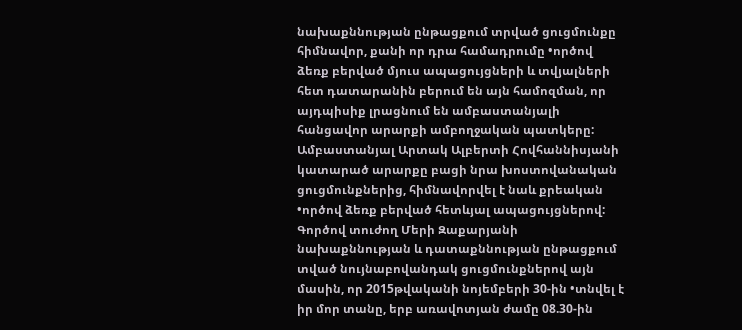նախաքննության ընթացքում տրված ցուցմունքը հիմնավոր, քանի որ դրա համադրումը •ործով ձեռք բերված մյուս ապացույցների և տվյալների հետ դատարանին բերում են այն համոզման, որ այդպիսիք լրացնում են ամբաստանյալի հանցավոր արարքի ամբողջական պատկերը:
Ամբաստանյալ Արտակ Ալբերտի Հովհաննիսյանի կատարած արարքը բացի նրա խոստովանական ցուցմունքներից, հիմնավորվել է նաև քրեական •ործով ձեռք բերված հետևյալ ապացույցներով:
Գործով տուժող Մերի Զաքարյանի նախաքննության և դատաքննության ընթացքում տված նույնաբովանդակ ցուցմունքներով այն մասին, որ 2015թվականի նոյեմբերի 30-ին •տնվել է իր մոր տանը, երբ առավոտյան ժամը 08.30-ին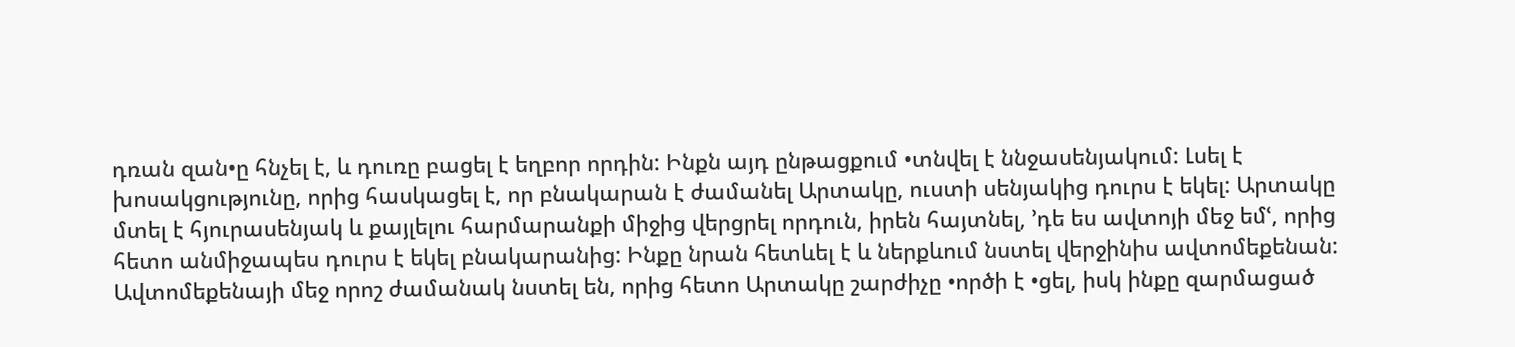դռան զան•ը հնչել է, և դուռը բացել է եղբոր որդին: Ինքն այդ ընթացքում •տնվել է ննջասենյակում: Լսել է խոսակցությունը, որից հասկացել է, որ բնակարան է ժամանել Արտակը, ուստի սենյակից դուրս է եկել: Արտակը մտել է հյուրասենյակ և քայլելու հարմարանքի միջից վերցրել որդուն, իրեն հայտնել, ՚դե ես ավտոյի մեջ եմՙ, որից հետո անմիջապես դուրս է եկել բնակարանից: Ինքը նրան հետևել է և ներքևում նստել վերջինիս ավտոմեքենան: Ավտոմեքենայի մեջ որոշ ժամանակ նստել են, որից հետո Արտակը շարժիչը •ործի է •ցել, իսկ ինքը զարմացած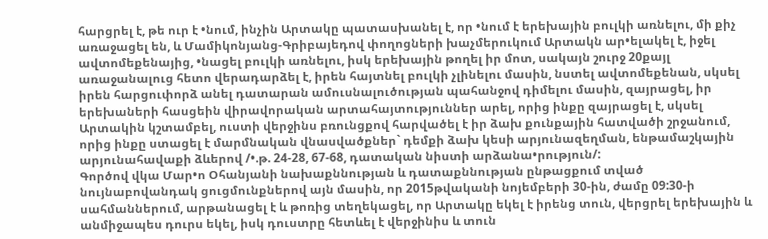հարցրել է, թե ուր է •նում, ինչին Արտակը պատասխանել է, որ •նում է երեխային բուլկի առնելու, մի քիչ առաջացել են, և Մամիկոնյանց-Գրիբայեդով փողոցների խաչմերուկում Արտակն ար•ելակել է, իջել ավտոմեքենայից, •նացել բուլկի առնելու, իսկ երեխային թողել իր մոտ, սակայն շուրջ 20քայլ առաջանալուց հետո վերադարձել է, իրեն հայտնել բուլկի չլինելու մասին, նստել ավտոմեքենան, սկսել իրեն հարցուփորձ անել դատարան ամուսնալուծության պահանջով դիմելու մասին, զայրացել, իր երեխաների հասցեին վիրավորական արտահայտություններ արել, որից ինքը զայրացել է, սկսել Արտակին կշտամբել, ուստի վերջինս բռունցքով հարվածել է իր ձախ քունքային հատվածի շրջանում, որից ինքը ստացել է մարմնական վնասվածքներ` դեմքի ձախ կեսի արյունազեղման, ենթամաշկային արյունահավաքի ձևերով /•.թ. 24-28, 67-68, դատական նիստի արձանա•րություն/:
Գործով վկա Մար•ո Օհանյանի նախաքննության և դատաքննության ընթացքում տված նույնաբովանդակ ցուցմունքներով այն մասին, որ 2015թվականի նոյեմբերի 30-ին, ժամը 09:30-ի սահմաններում, արթանացել է և թոռից տեղեկացել, որ Արտակը եկել է իրենց տուն, վերցրել երեխային և անմիջապես դուրս եկել, իսկ դուստրը հետևել է վերջինիս և տուն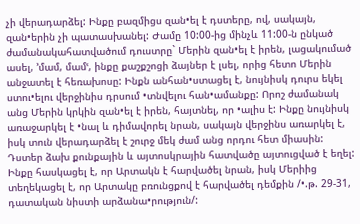չի վերադարձել: Ինքը բազմիցս զան•ել է դստերը, ով, սակայն, զան•երին չի պատասխանել: Ժամը 10:00-ից մինչև 11:00-ն ընկած ժամանակահատվածում դուստրը` Մերին զան•ել է իրեն, լացակումած ասել, ՚մամ, մամՙ, ինքը քաշքշոցի ձայներ է լսել, որից հետո Մերին անջատել է հեռախոսը: Ինքն անհան•ստացել է, նույնիսկ դուրս եկել ստու•ելու վերջինիս դրսում •տնվելու հան•ամանքը: Որոշ ժամանակ անց Մերին կրկին զան•ել է իրեն, հայտնել, որ •ալիս է: Ինքը նույնիսկ առաջարկել է •նալ և դիմավորել նրան, սակայն վերջինս առարկել է, իսկ տուն վերադարձել է շուրջ մեկ ժամ անց որդու հետ միասին: Դստեր ձախ քունքային և այտոսկրային հատվածը այտուցված է եղել: Ինքը հասկացել է, որ Արտակն է հարվածել նրան, իսկ Մերիից տեղեկացել է, որ Արտակը բռունցքով է հարվածել դեմքին /•.թ. 29-31, դատական նիստի արձանա•րություն/: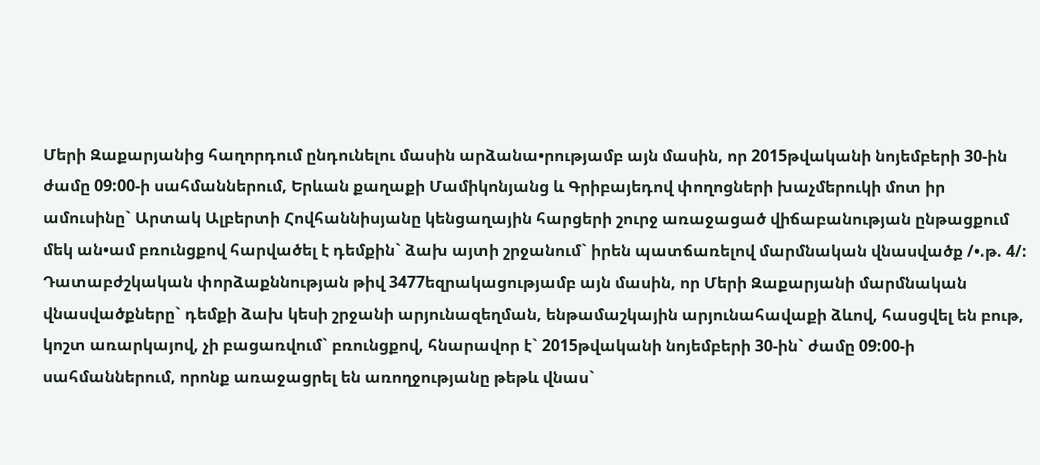Մերի Զաքարյանից հաղորդում ընդունելու մասին արձանա•րությամբ այն մասին, որ 2015թվականի նոյեմբերի 30-ին ժամը 09:00-ի սահմաններում, Երևան քաղաքի Մամիկոնյանց և Գրիբայեդով փողոցների խաչմերուկի մոտ իր ամուսինը` Արտակ Ալբերտի Հովհաննիսյանը կենցաղային հարցերի շուրջ առաջացած վիճաբանության ընթացքում մեկ ան•ամ բռունցքով հարվածել է դեմքին` ձախ այտի շրջանում` իրեն պատճառելով մարմնական վնասվածք /•.թ. 4/:
Դատաբժշկական փորձաքննության թիվ 3477եզրակացությամբ այն մասին, որ Մերի Զաքարյանի մարմնական վնասվածքները` դեմքի ձախ կեսի շրջանի արյունազեղման, ենթամաշկային արյունահավաքի ձևով, հասցվել են բութ, կոշտ առարկայով, չի բացառվում` բռունցքով, հնարավոր է` 2015թվականի նոյեմբերի 30-ին` ժամը 09:00-ի սահմաններում, որոնք առաջացրել են առողջությանը թեթև վնաս`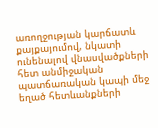առողջության կարճատև քայքայումով, նկատի ունենալով վնասվածքների հետ անմիջական պատճառական կապի մեջ եղած հետևանքների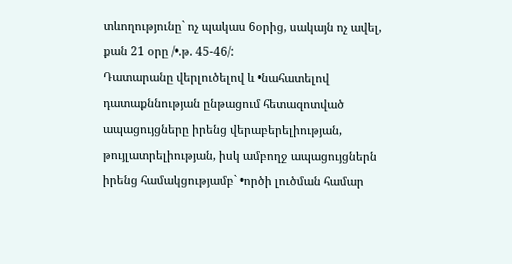տևողությունը` ոչ պակաս 6օրից, սակայն ոչ ավել, քան 21 օրը /•.թ. 45-46/:
Դատարանը վերլուծելով և •նահատելով դատաքննության ընթացում հետազոտված ապացույցները իրենց վերաբերելիության, թույլատրելիության, իսկ ամբողջ ապացույցներն իրենց համակցությամբ` •ործի լուծման համար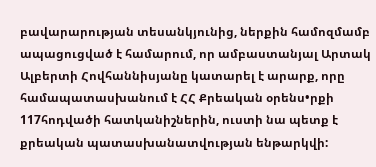բավարարության տեսանկյունից, ներքին համոզմամբ ապացուցված է համարում, որ ամբաստանյալ Արտակ Ալբերտի Հովհաննիսյանը կատարել է արարք, որը համապատասխանում է ՀՀ Քրեական օրենս•րքի 117հոդվածի հատկանիշներին, ուստի նա պետք է քրեական պատասխանատվության ենթարկվի: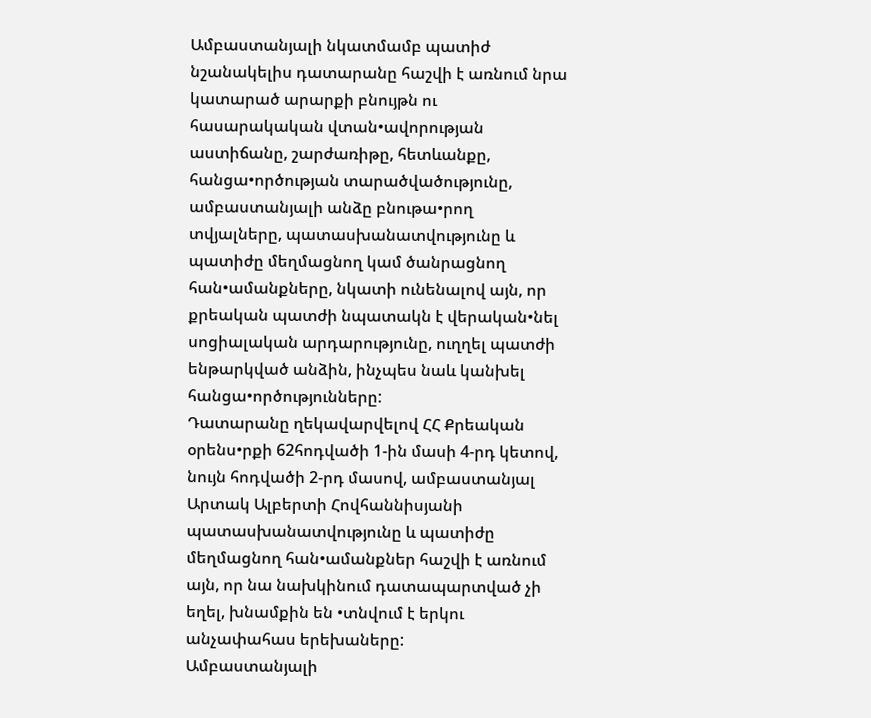Ամբաստանյալի նկատմամբ պատիժ նշանակելիս դատարանը հաշվի է առնում նրա կատարած արարքի բնույթն ու հասարակական վտան•ավորության աստիճանը, շարժառիթը, հետևանքը, հանցա•ործության տարածվածությունը, ամբաստանյալի անձը բնութա•րող տվյալները, պատասխանատվությունը և պատիժը մեղմացնող կամ ծանրացնող հան•ամանքները, նկատի ունենալով այն, որ քրեական պատժի նպատակն է վերական•նել սոցիալական արդարությունը, ուղղել պատժի ենթարկված անձին, ինչպես նաև կանխել հանցա•ործությունները:
Դատարանը ղեկավարվելով ՀՀ Քրեական օրենս•րքի 62հոդվածի 1-ին մասի 4-րդ կետով, նույն հոդվածի 2-րդ մասով, ամբաստանյալ Արտակ Ալբերտի Հովհաննիսյանի պատասխանատվությունը և պատիժը մեղմացնող հան•ամանքներ հաշվի է առնում այն, որ նա նախկինում դատապարտված չի եղել, խնամքին են •տնվում է երկու անչափահաս երեխաները:
Ամբաստանյալի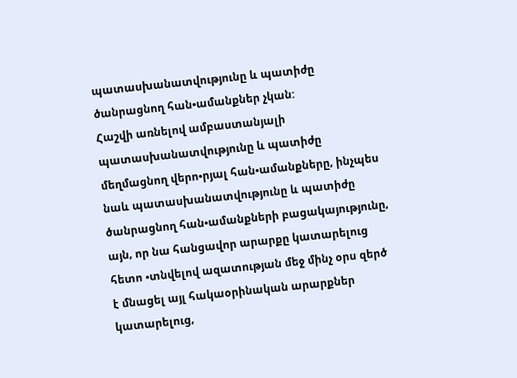պատասխանատվությունը և պատիժը ծանրացնող հան•ամանքներ չկան:
Հաշվի առնելով ամբաստանյալի պատասխանատվությունը և պատիժը մեղմացնող վերո•րյալ հան•ամանքները, ինչպես նաև պատասխանատվությունը և պատիժը ծանրացնող հան•ամանքների բացակայությունը, այն, որ նա հանցավոր արարքը կատարելուց հետո •տնվելով ազատության մեջ մինչ օրս զերծ է մնացել այլ հակաօրինական արարքներ կատարելուց,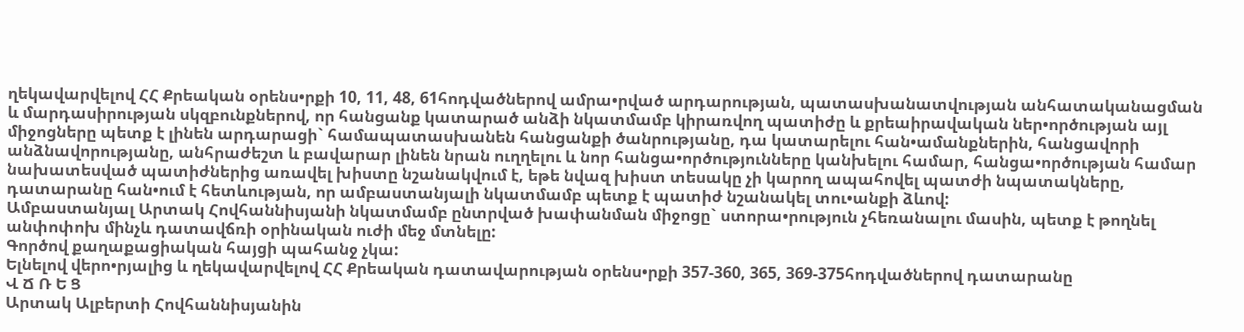ղեկավարվելով ՀՀ Քրեական օրենս•րքի 10, 11, 48, 61հոդվածներով ամրա•րված արդարության, պատասխանատվության անհատականացման և մարդասիրության սկզբունքներով, որ հանցանք կատարած անձի նկատմամբ կիրառվող պատիժը և քրեաիրավական ներ•ործության այլ միջոցները պետք է լինեն արդարացի` համապատասխանեն հանցանքի ծանրությանը, դա կատարելու հան•ամանքներին, հանցավորի անձնավորությանը, անհրաժեշտ և բավարար լինեն նրան ուղղելու և նոր հանցա•ործությունները կանխելու համար, հանցա•ործության համար նախատեսված պատիժներից առավել խիստը նշանակվում է, եթե նվազ խիստ տեսակը չի կարող ապահովել պատժի նպատակները, դատարանը հան•ում է հետևության, որ ամբաստանյալի նկատմամբ պետք է պատիժ նշանակել տու•անքի ձևով:
Ամբաստանյալ Արտակ Հովհաննիսյանի նկատմամբ ընտրված խափանման միջոցը` ստորա•րություն չհեռանալու մասին, պետք է թողնել անփոփոխ մինչև դատավճռի օրինական ուժի մեջ մտնելը:
Գործով քաղաքացիական հայցի պահանջ չկա:
Ելնելով վերո•րյալից և ղեկավարվելով ՀՀ Քրեական դատավարության օրենս•րքի 357-360, 365, 369-375հոդվածներով դատարանը
Վ Ճ Ռ Ե Ց
Արտակ Ալբերտի Հովհաննիսյանին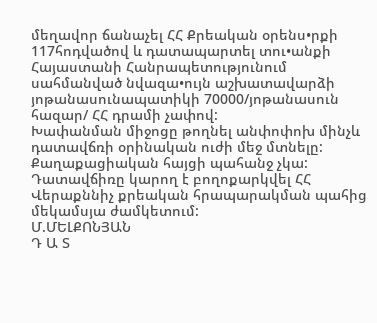մեղավոր ճանաչել ՀՀ Քրեական օրենս•րքի 117հոդվածով և դատապարտել տու•անքի Հայաստանի Հանրապետությունում սահմանված նվազա•ույն աշխատավարձի յոթանասունապատիկի 70000/յոթանասուն հազար/ ՀՀ դրամի չափով:
Խափանման միջոցը թողնել անփոփոխ մինչև դատավճռի օրինական ուժի մեջ մտնելը:
Քաղաքացիական հայցի պահանջ չկա:
Դատավճիռը կարող է բողոքարկվել ՀՀ Վերաքննիչ քրեական հրապարակման պահից մեկամսյա ժամկետում:
Մ.ՄԵԼՔՈՆՅԱՆ
Դ Ա Տ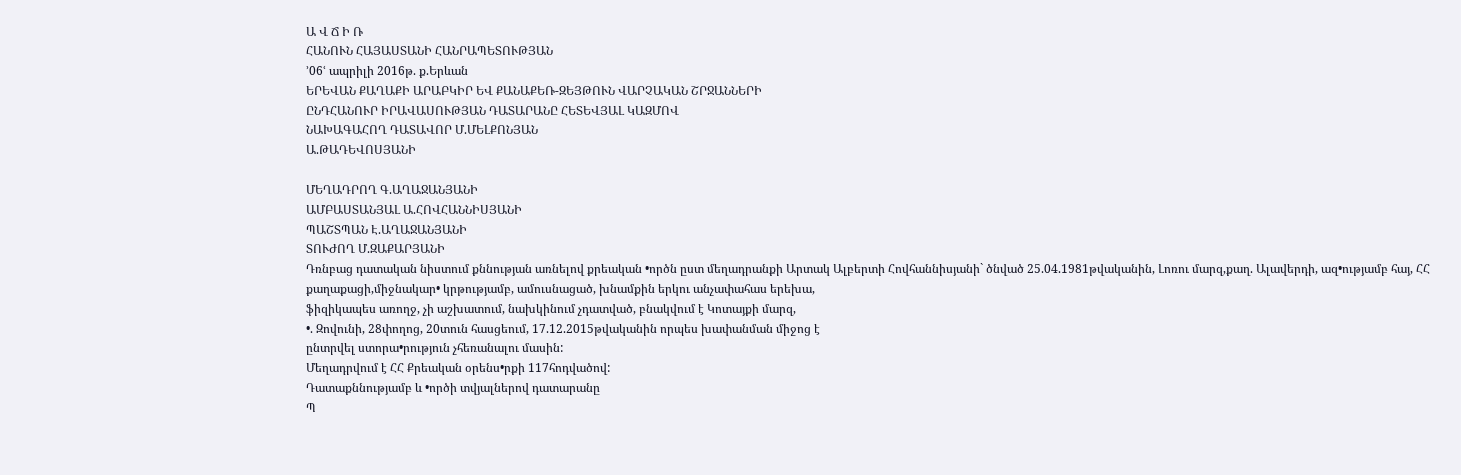Ա Վ Ճ Ի Ռ
ՀԱՆՈՒՆ ՀԱՅԱՍՏԱՆԻ ՀԱՆՐԱՊԵՏՈՒԹՅԱՆ
՚06ՙ ապրիլի 2016թ. ք.Երևան
ԵՐԵՎԱՆ ՔԱՂԱՔԻ ԱՐԱԲԿԻՐ ԵՎ ՔԱՆԱՔԵՌ-ԶԵՅԹՈՒՆ ՎԱՐՉԱԿԱՆ ՇՐՋԱՆՆԵՐԻ
ԸՆԴՀԱՆՈՒՐ ԻՐԱՎԱՍՈՒԹՅԱՆ ԴԱՏԱՐԱՆԸ ՀԵՏԵՎՅԱԼ ԿԱԶՄՈՎ
ՆԱԽԱԳԱՀՈՂ ԴԱՏԱՎՈՐ Մ.ՄԵԼՔՈՆՅԱՆ
Ա.ԹԱԴԵՎՈՍՅԱՆԻ

ՄԵՂԱԴՐՈՂ Գ.ԱՂԱՋԱՆՅԱՆԻ
ԱՄԲԱՍՏԱՆՅԱԼ Ա.ՀՈՎՀԱՆՆԻՍՅԱՆԻ
ՊԱՇՏՊԱՆ Է.ԱՂԱՋԱՆՅԱՆԻ
ՏՈՒԺՈՂ Մ.ԶԱՔԱՐՅԱՆԻ
Դռնբաց դատական նիստում քննության առնելով քրեական •ործն ըստ մեղադրանքի Արտակ Ալբերտի Հովհաննիսյանի` ծնված 25.04.1981թվականին, Լոռու մարզ,քաղ. Ալավերդի, ազ•ությամբ հայ, ՀՀ
քաղաքացի,միջնակար• կրթությամբ, ամուսնացած, խնամքին երկու անչափահաս երեխա,
ֆիզիկապես առողջ, չի աշխատում, նախկինում չդատված, բնակվում է Կոտայքի մարզ,
•. Զովունի, 28փողոց, 20տուն հասցեում, 17.12.2015թվականին որպես խափանման միջոց է
ընտրվել ստորա•րություն չհեռանալու մասին:
Մեղադրվում է ՀՀ Քրեական օրենս•րքի 117հոդվածով:
Դատաքննությամբ և •ործի տվյալներով դատարանը
Պ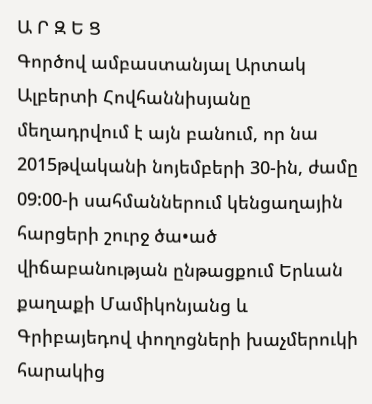Ա Ր Զ Ե Ց
Գործով ամբաստանյալ Արտակ Ալբերտի Հովհաննիսյանը մեղադրվում է այն բանում, որ նա 2015թվականի նոյեմբերի 30-ին, ժամը 09:00-ի սահմաններում կենցաղային հարցերի շուրջ ծա•ած վիճաբանության ընթացքում Երևան քաղաքի Մամիկոնյանց և Գրիբայեդով փողոցների խաչմերուկի հարակից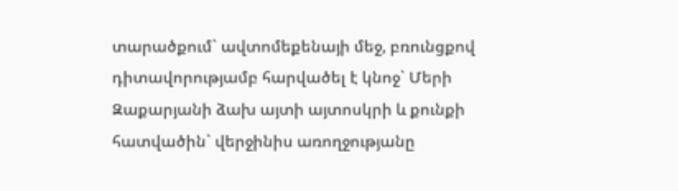տարածքում` ավտոմեքենայի մեջ, բռունցքով դիտավորությամբ հարվածել է կնոջ` Մերի Զաքարյանի ձախ այտի այտոսկրի և քունքի հատվածին` վերջինիս առողջությանը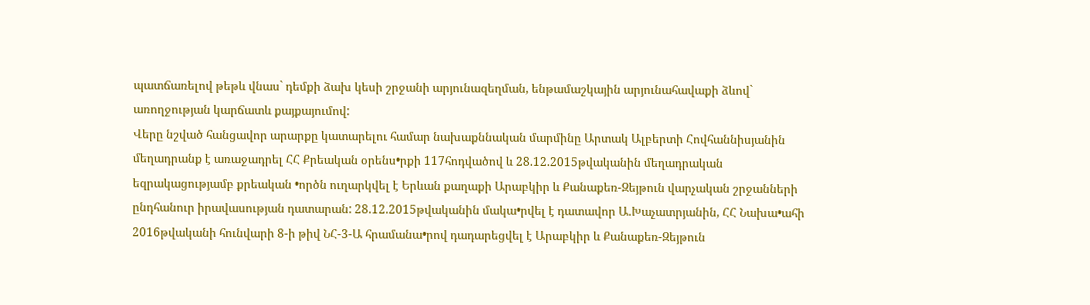պատճառելով թեթև վնաս` դեմքի ձախ կեսի շրջանի արյունազեղման, ենթամաշկային արյունահավաքի ձևով` առողջության կարճատև քայքայումով:
Վերը նշված հանցավոր արարքը կատարելու համար նախաքննական մարմինը Արտակ Ալբերտի Հովհաննիսյանին մեղադրանք է առաջադրել ՀՀ Քրեական օրենս•րքի 117հոդվածով և 28.12.2015թվականին մեղադրական եզրակացությամբ քրեական •ործն ուղարկվել է Երևան քաղաքի Արաբկիր և Քանաքեռ-Զեյթուն վարչական շրջանների ընդհանուր իրավասության դատարան: 28.12.2015թվականին մակա•րվել է դատավոր Ա.Խաչատրյանին, ՀՀ Նախա•ահի 2016թվականի հունվարի 8-ի թիվ ՆՀ-3-Ա հրամանա•րով դադարեցվել է Արաբկիր և Քանաքեռ-Զեյթուն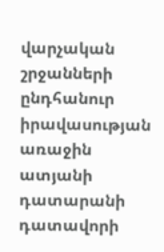վարչական շրջանների ընդհանուր իրավասության առաջին ատյանի դատարանի դատավորի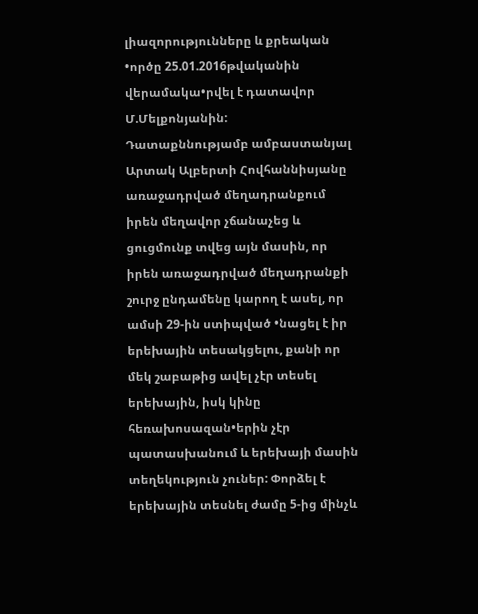լիազորությունները և քրեական •ործը 25.01.2016թվականին վերամակա•րվել է դատավոր Մ.Մելքոնյանին:
Դատաքննությամբ ամբաստանյալ Արտակ Ալբերտի Հովհաննիսյանը առաջադրված մեղադրանքում իրեն մեղավոր չճանաչեց և ցուցմունք տվեց այն մասին, որ իրեն առաջադրված մեղադրանքի շուրջ ընդամենը կարող է ասել, որ ամսի 29-ին ստիպված •նացել է իր երեխային տեսակցելու, քանի որ մեկ շաբաթից ավել չէր տեսել երեխային, իսկ կինը հեռախոսազան•երին չէր պատասխանում և երեխայի մասին տեղեկություն չուներ: Փորձել է երեխային տեսնել ժամը 5-ից մինչև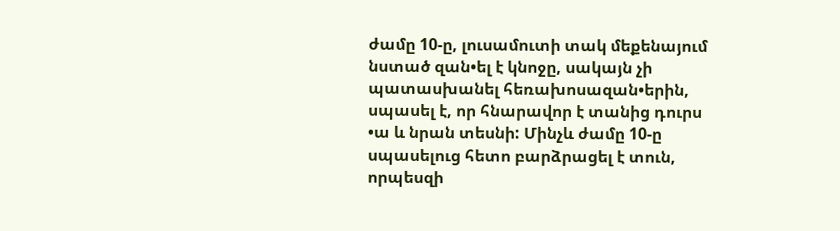ժամը 10-ը, լուսամուտի տակ մեքենայում նստած զան•ել է կնոջը, սակայն չի պատասխանել հեռախոսազան•երին, սպասել է, որ հնարավոր է տանից դուրս •ա և նրան տեսնի: Մինչև ժամը 10-ը սպասելուց հետո բարձրացել է տուն, որպեսզի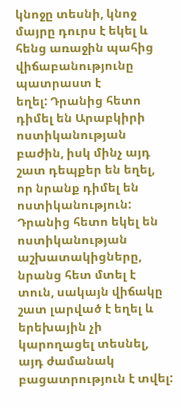կնոջը տեսնի, կնոջ մայրը դուրս է եկել և հենց առաջին պահից վիճաբանությունը պատրաստ է
եղել: Դրանից հետո դիմել են Արաբկիրի ոստիկանության բաժին, իսկ մինչ այդ շատ դեպքեր են եղել, որ նրանք դիմել են ոստիկանություն: Դրանից հետո եկել են ոստիկանության աշխատակիցները, նրանց հետ մտել է տուն, սակայն վիճակը շատ լարված է եղել և երեխային չի կարողացել տեսնել, այդ ժամանակ բացատրություն է տվել: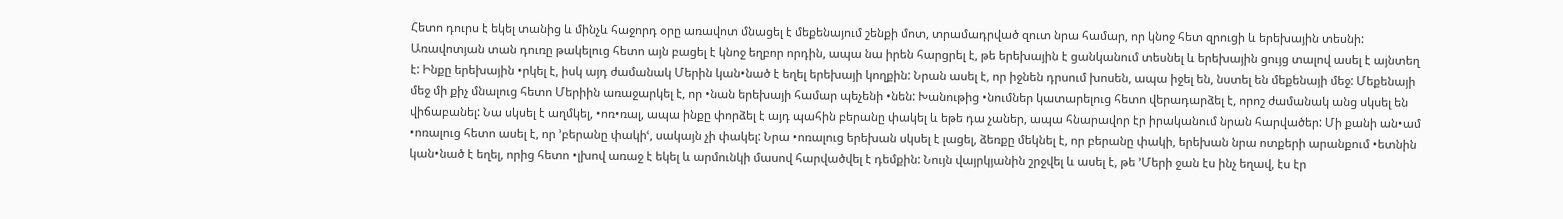Հետո դուրս է եկել տանից և մինչև հաջորդ օրը առավոտ մնացել է մեքենայում շենքի մոտ, տրամադրված զուտ նրա համար, որ կնոջ հետ զրուցի և երեխային տեսնի: Առավոտյան տան դուռը թակելուց հետո այն բացել է կնոջ եղբոր որդին, ապա նա իրեն հարցրել է, թե երեխային է ցանկանում տեսնել և երեխային ցույց տալով ասել է այնտեղ է: Ինքը երեխային •րկել է, իսկ այդ ժամանակ Մերին կան•նած է եղել երեխայի կողքին: Նրան ասել է, որ իջնեն դրսում խոսեն, ապա իջել են, նստել են մեքենայի մեջ: Մեքենայի մեջ մի քիչ մնալուց հետո Մերիին առաջարկել է, որ •նան երեխայի համար պեչենի •նեն: Խանութից •նումներ կատարելուց հետո վերադարձել է, որոշ ժամանակ անց սկսել են վիճաբանել: Նա սկսել է աղմկել, •ոռ•ռալ, ապա ինքը փորձել է այդ պահին բերանը փակել և եթե դա չաներ, ապա հնարավոր էր իրականում նրան հարվածեր: Մի քանի ան•ամ •ոռալուց հետո ասել է, որ ՚բերանը փակիՙ, սակայն չի փակել: Նրա •ոռալուց երեխան սկսել է լացել, ձեռքը մեկնել է, որ բերանը փակի, երեխան նրա ոտքերի արանքում •ետնին կան•նած է եղել, որից հետո •լխով առաջ է եկել և արմունկի մասով հարվածվել է դեմքին: Նույն վայրկյանին շրջվել և ասել է, թե ՚Մերի ջան էս ինչ եղավ, էս էր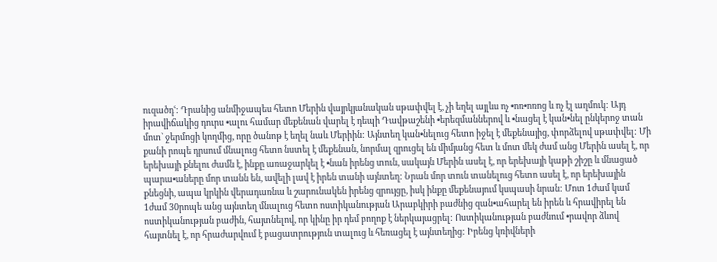ուզածդՙ: Դրանից անմիջապես հետո Մերին վայրկյանական սթափվել է, չի եղել այլևս ոչ •ոռ•ոռոց և ոչ էլ աղմուկ: Այդ իրավիճակից դուրս •ալու համար մեքենան վարել է դեպի Դավթաշենի •երեզմաններով և •նացել է կան•նել ընկերոջ տան մոտ` ջերմոցի կողմից, որը ծանոթ է եղել նաև Մերիին: Այնտեղ կան•նելուց հետո իջել է մեքենայից, փորձելով սթափվել: Մի քանի րոպե դրսում մնալուց հետո նստել է մեքենան, նորմալ զրուցել են միմյանց հետ և մոտ մեկ ժամ անց Մերին ասել է, որ երեխայի քնելու ժամն է, ինքը առաջարկել է •նան իրենց տուն, սակայն Մերին ասել է, որ երեխայի կաթի շիշը և մնացած պարա•աները մոր տանն են, ավելի լավ է իրեն տանի այնտեղ: Նրան մոր տուն տանելուց հետո ասել է, որ երեխային քնեցնի, ապա կրկին վերադառնա և շարունակեն իրենց զրույցը, իսկ ինքը մեքենայում կսպասի նրան: Մոտ 1ժամ կամ 1ժամ 30րոպե անց այնտեղ մնալուց հետո ոստիկանության Արաբկիրի բաժնից զան•ահարել են իրեն և հրավիրել են ոստիկանության բաժին, հայտնելով, որ կինը իր դեմ բողոք է ներկայացրել: Ոստիկանության բաժնում •րավոր ձևով հայտնել է, որ հրաժարվում է բացատրություն տալուց և հեռացել է այնտեղից: Իրենց կռիվների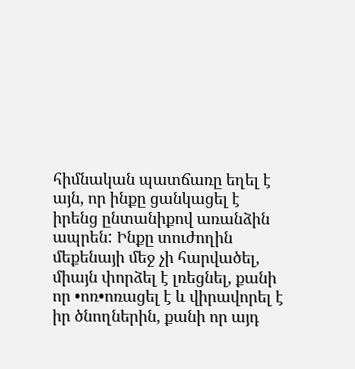հիմնական պատճառը եղել է այն, որ ինքը ցանկացել է իրենց ընտանիքով առանձին ապրեն: Ինքը տուժողին մեքենայի մեջ չի հարվածել, միայն փորձել է լռեցնել, քանի որ •ոռ•ոռացել է և վիրավորել է իր ծնողներին, քանի որ այդ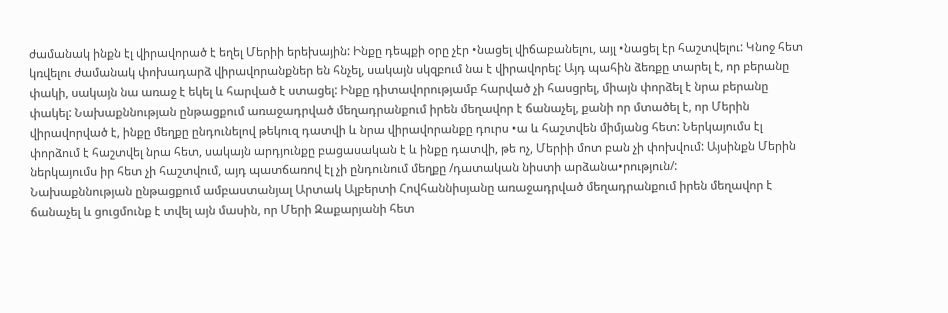ժամանակ ինքն էլ վիրավորած է եղել Մերիի երեխային: Ինքը դեպքի օրը չէր •նացել վիճաբանելու, այլ •նացել էր հաշտվելու: Կնոջ հետ կռվելու ժամանակ փոխադարձ վիրավորանքներ են հնչել, սակայն սկզբում նա է վիրավորել: Այդ պահին ձեռքը տարել է, որ բերանը փակի, սակայն նա առաջ է եկել և հարված է ստացել: Ինքը դիտավորությամբ հարված չի հասցրել, միայն փորձել է նրա բերանը փակել: Նախաքննության ընթացքում առաջադրված մեղադրանքում իրեն մեղավոր է ճանաչել, քանի որ մտածել է, որ Մերին վիրավորված է, ինքը մեղքը ընդունելով թեկուզ դատվի և նրա վիրավորանքը դուրս •ա և հաշտվեն միմյանց հետ: Ներկայումս էլ փորձում է հաշտվել նրա հետ, սակայն արդյունքը բացասական է և ինքը դատվի, թե ոչ, Մերիի մոտ բան չի փոխվում: Այսինքն Մերին ներկայումս իր հետ չի հաշտվում, այդ պատճառով էլ չի ընդունում մեղքը /դատական նիստի արձանա•րություն/:
Նախաքննության ընթացքում ամբաստանյալ Արտակ Ալբերտի Հովհաննիսյանը առաջադրված մեղադրանքում իրեն մեղավոր է ճանաչել և ցուցմունք է տվել այն մասին, որ Մերի Զաքարյանի հետ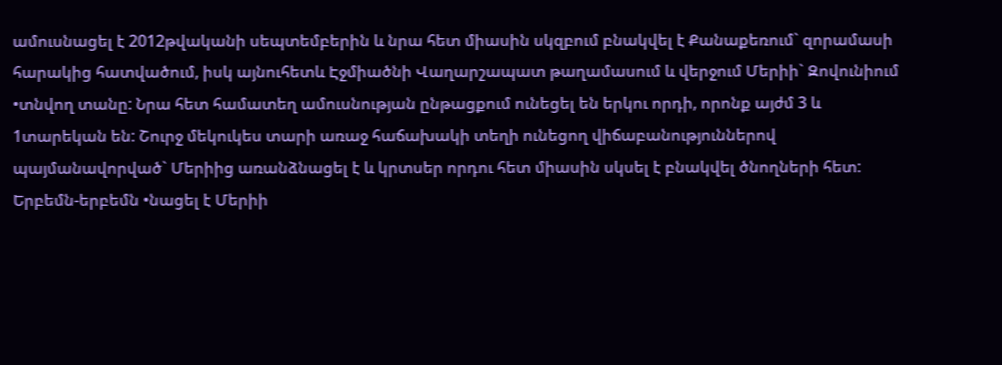ամուսնացել է 2012թվականի սեպտեմբերին և նրա հետ միասին սկզբում բնակվել է Քանաքեռում` զորամասի հարակից հատվածում, իսկ այնուհետև Էջմիածնի Վաղարշապատ թաղամասում և վերջում Մերիի` Զովունիում •տնվող տանը: Նրա հետ համատեղ ամուսնության ընթացքում ունեցել են երկու որդի, որոնք այժմ 3 և 1տարեկան են: Շուրջ մեկուկես տարի առաջ հաճախակի տեղի ունեցող վիճաբանություններով պայմանավորված` Մերիից առանձնացել է և կրտսեր որդու հետ միասին սկսել է բնակվել ծնողների հետ: Երբեմն-երբեմն •նացել է Մերիի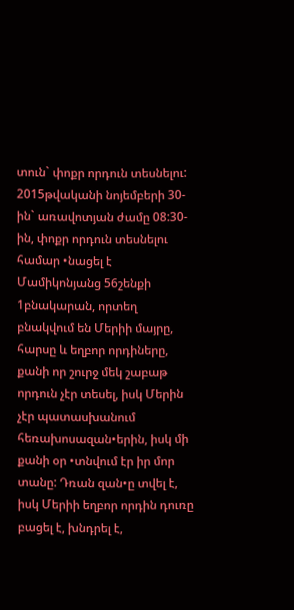տուն` փոքր որդուն տեսնելու: 2015թվականի նոյեմբերի 30-ին` առավոտյան ժամը 08:30-ին, փոքր որդուն տեսնելու համար •նացել է Մամիկոնյանց 56շենքի 1բնակարան, որտեղ բնակվում են Մերիի մայրը, հարսը և եղբոր որդիները, քանի որ շուրջ մեկ շաբաթ որդուն չէր տեսել, իսկ Մերին չէր պատասխանում հեռախոսազան•երին, իսկ մի քանի օր •տնվում էր իր մոր տանը: Դռան զան•ը տվել է, իսկ Մերիի եղբոր որդին դուռը բացել է, խնդրել է,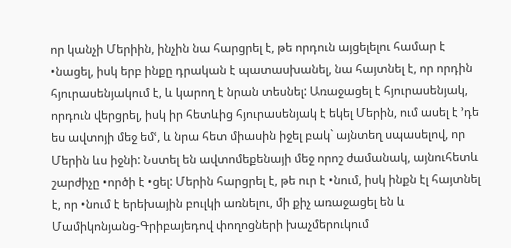որ կանչի Մերիին, ինչին նա հարցրել է, թե որդուն այցելելու համար է •նացել, իսկ երբ ինքը դրական է պատասխանել, նա հայտնել է, որ որդին հյուրասենյակում է, և կարող է նրան տեսնել: Առաջացել է հյուրասենյակ, որդուն վերցրել, իսկ իր հետևից հյուրասենյակ է եկել Մերին, ում ասել է ՚դե ես ավտոյի մեջ եմՙ, և նրա հետ միասին իջել բակ` այնտեղ սպասելով, որ Մերին ևս իջնի: Նստել են ավտոմեքենայի մեջ որոշ ժամանակ, այնուհետև շարժիչը •ործի է •ցել: Մերին հարցրել է, թե ուր է •նում, իսկ ինքն էլ հայտնել է, որ •նում է երեխային բուլկի առնելու, մի քիչ առաջացել են և Մամիկոնյանց-Գրիբայեդով փողոցների խաչմերուկում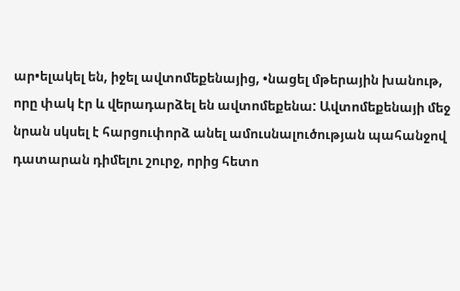ար•ելակել են, իջել ավտոմեքենայից, •նացել մթերային խանութ, որը փակ էր և վերադարձել են ավտոմեքենա: Ավտոմեքենայի մեջ նրան սկսել է հարցուփորձ անել ամուսնալուծության պահանջով դատարան դիմելու շուրջ, որից հետո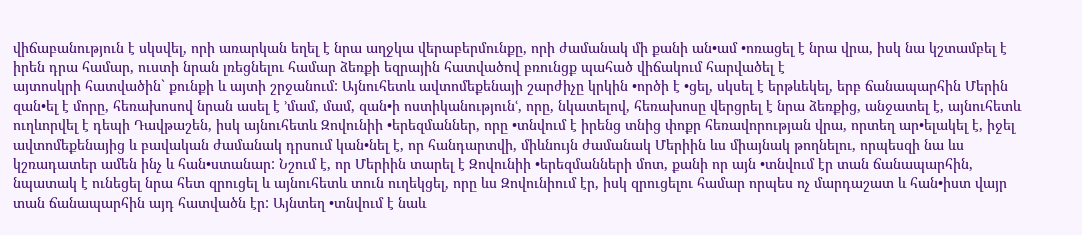վիճաբանություն է սկսվել, որի առարկան եղել է նրա աղջկա վերաբերմունքը, որի ժամանակ մի քանի ան•ամ •ոռացել է նրա վրա, իսկ նա կշտամբել է իրեն դրա համար, ուստի նրան լռեցնելու համար ձեռքի եզրային հատվածով բռունցք պահած վիճակում հարվածել է
այտոսկրի հատվածին` քունքի և այտի շրջանում: Այնուհետև ավտոմեքենայի շարժիչը կրկին •ործի է •ցել, սկսել է երթևեկել, երբ ճանապարհին Մերին զան•ել է մորը, հեռախոսով նրան ասել է ՚մամ, մամ, զան•ի ոստիկանությունՙ, որը, նկատելով, հեռախոսը վերցրել է նրա ձեռքից, անջատել է, այնուհետև ուղևորվել է դեպի Դավթաշեն, իսկ այնուհետև Զովունիի •երեզմաններ, որը •տնվում է իրենց տնից փոքր հեռավորության վրա, որտեղ ար•ելակել է, իջել ավտոմեքենայից և բավական ժամանակ դրսում կան•նել է, որ հանդարտվի, միևնույն ժամանակ Մերիին ևս միայնակ թողնելու, որպեսզի նա ևս կշռադատեր ամեն ինչ և հան•ստանար: Նշում է, որ Մերիին տարել է Զովունիի •երեզմանների մոտ, քանի որ այն •տնվում էր տան ճանապարհին, նպատակ է ունեցել նրա հետ զրուցել և այնուհետև տուն ուղեկցել, որը ևս Զովունիում էր, իսկ զրուցելու համար որպես ոչ մարդաշատ և հան•իստ վայր տան ճանապարհին այդ հատվածն էր: Այնտեղ •տնվում է նաև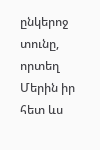ընկերոջ տունը, որտեղ Մերին իր հետ ևս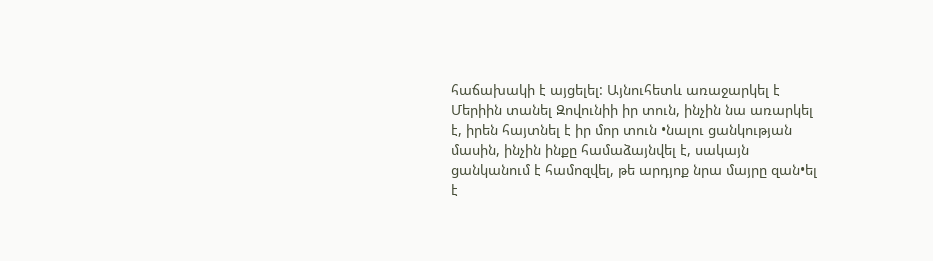հաճախակի է այցելել: Այնուհետև առաջարկել է Մերիին տանել Զովունիի իր տուն, ինչին նա առարկել է, իրեն հայտնել է իր մոր տուն •նալու ցանկության մասին, ինչին ինքը համաձայնվել է, սակայն ցանկանում է համոզվել, թե արդյոք նրա մայրը զան•ել է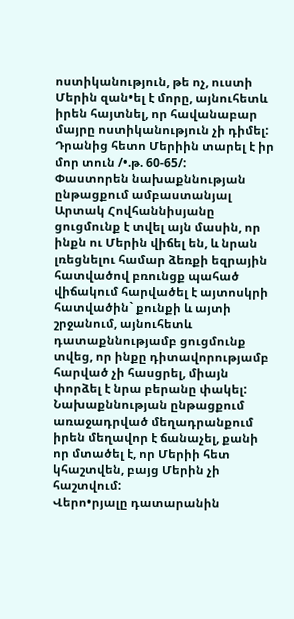ոստիկանություն, թե ոչ, ուստի Մերին զան•ել է մորը, այնուհետև իրեն հայտնել, որ հավանաբար մայրը ոստիկանություն չի դիմել: Դրանից հետո Մերիին տարել է իր մոր տուն /•.թ. 60-65/:
Փաստորեն նախաքննության ընթացքում ամբաստանյալ Արտակ Հովհաննիսյանը ցուցմունք է տվել այն մասին, որ ինքն ու Մերին վիճել են, և նրան լռեցնելու համար ձեռքի եզրային հատվածով բռունցք պահած վիճակում հարվածել է այտոսկրի հատվածին` քունքի և այտի շրջանում, այնուհետև դատաքննությամբ ցուցմունք տվեց, որ ինքը դիտավորությամբ հարված չի հասցրել, միայն փորձել է նրա բերանը փակել: Նախաքննության ընթացքում առաջադրված մեղադրանքում իրեն մեղավոր է ճանաչել, քանի որ մտածել է, որ Մերիի հետ կհաշտվեն, բայց Մերին չի հաշտվում:
Վերո•րյալը դատարանին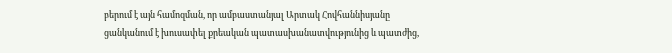բերում է այն համոզման, որ ամբաստանյալ Արտակ Հովհաննիսյանը ցանկանում է խուսափել քրեական պատասխանատվությունից և պատժից,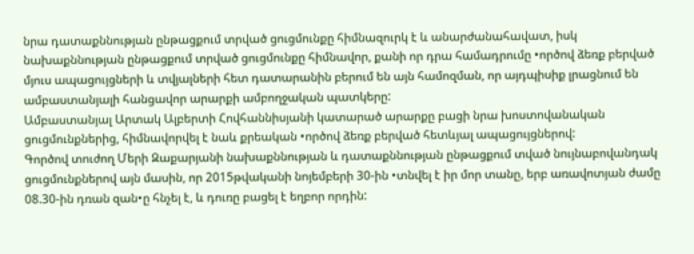նրա դատաքննության ընթացքում տրված ցուցմունքը հիմնազուրկ է և անարժանահավատ, իսկ նախաքննության ընթացքում տրված ցուցմունքը հիմնավոր, քանի որ դրա համադրումը •ործով ձեռք բերված մյուս ապացույցների և տվյալների հետ դատարանին բերում են այն համոզման, որ այդպիսիք լրացնում են ամբաստանյալի հանցավոր արարքի ամբողջական պատկերը:
Ամբաստանյալ Արտակ Ալբերտի Հովհաննիսյանի կատարած արարքը բացի նրա խոստովանական ցուցմունքներից, հիմնավորվել է նաև քրեական •ործով ձեռք բերված հետևյալ ապացույցներով:
Գործով տուժող Մերի Զաքարյանի նախաքննության և դատաքննության ընթացքում տված նույնաբովանդակ ցուցմունքներով այն մասին, որ 2015թվականի նոյեմբերի 30-ին •տնվել է իր մոր տանը, երբ առավոտյան ժամը 08.30-ին դռան զան•ը հնչել է, և դուռը բացել է եղբոր որդին: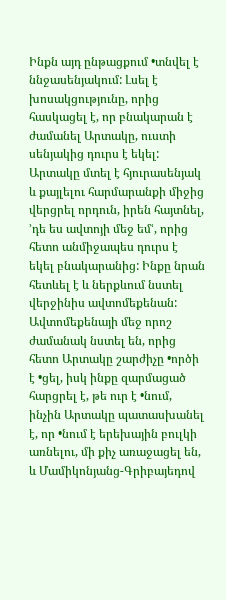Ինքն այդ ընթացքում •տնվել է ննջասենյակում: Լսել է խոսակցությունը, որից հասկացել է, որ բնակարան է ժամանել Արտակը, ուստի սենյակից դուրս է եկել: Արտակը մտել է հյուրասենյակ և քայլելու հարմարանքի միջից վերցրել որդուն, իրեն հայտնել, ՚դե ես ավտոյի մեջ եմՙ, որից հետո անմիջապես դուրս է եկել բնակարանից: Ինքը նրան հետևել է և ներքևում նստել վերջինիս ավտոմեքենան: Ավտոմեքենայի մեջ որոշ ժամանակ նստել են, որից հետո Արտակը շարժիչը •ործի է •ցել, իսկ ինքը զարմացած հարցրել է, թե ուր է •նում, ինչին Արտակը պատասխանել է, որ •նում է երեխային բուլկի առնելու, մի քիչ առաջացել են, և Մամիկոնյանց-Գրիբայեդով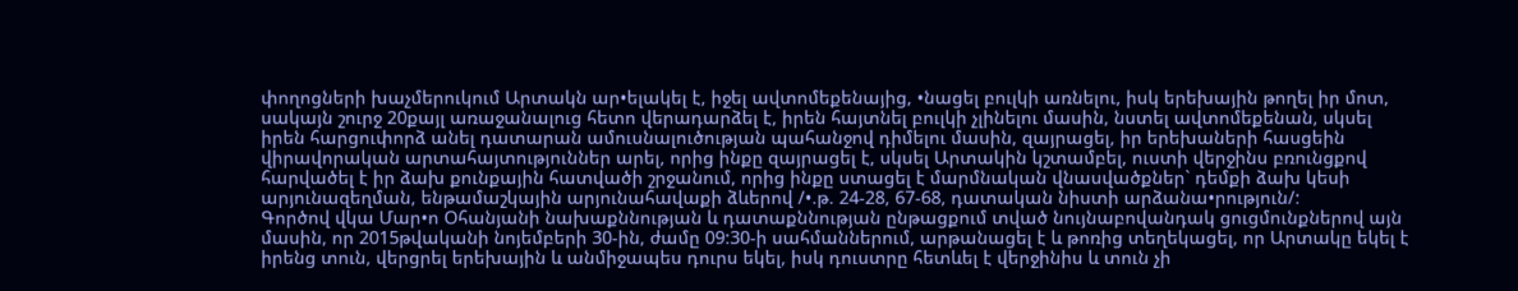փողոցների խաչմերուկում Արտակն ար•ելակել է, իջել ավտոմեքենայից, •նացել բուլկի առնելու, իսկ երեխային թողել իր մոտ, սակայն շուրջ 20քայլ առաջանալուց հետո վերադարձել է, իրեն հայտնել բուլկի չլինելու մասին, նստել ավտոմեքենան, սկսել իրեն հարցուփորձ անել դատարան ամուսնալուծության պահանջով դիմելու մասին, զայրացել, իր երեխաների հասցեին վիրավորական արտահայտություններ արել, որից ինքը զայրացել է, սկսել Արտակին կշտամբել, ուստի վերջինս բռունցքով հարվածել է իր ձախ քունքային հատվածի շրջանում, որից ինքը ստացել է մարմնական վնասվածքներ` դեմքի ձախ կեսի արյունազեղման, ենթամաշկային արյունահավաքի ձևերով /•.թ. 24-28, 67-68, դատական նիստի արձանա•րություն/:
Գործով վկա Մար•ո Օհանյանի նախաքննության և դատաքննության ընթացքում տված նույնաբովանդակ ցուցմունքներով այն մասին, որ 2015թվականի նոյեմբերի 30-ին, ժամը 09:30-ի սահմաններում, արթանացել է և թոռից տեղեկացել, որ Արտակը եկել է իրենց տուն, վերցրել երեխային և անմիջապես դուրս եկել, իսկ դուստրը հետևել է վերջինիս և տուն չի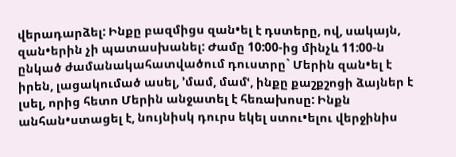վերադարձել: Ինքը բազմիցս զան•ել է դստերը, ով, սակայն, զան•երին չի պատասխանել: Ժամը 10:00-ից մինչև 11:00-ն ընկած ժամանակահատվածում դուստրը` Մերին զան•ել է իրեն, լացակումած ասել, ՚մամ, մամՙ, ինքը քաշքշոցի ձայներ է լսել, որից հետո Մերին անջատել է հեռախոսը: Ինքն անհան•ստացել է, նույնիսկ դուրս եկել ստու•ելու վերջինիս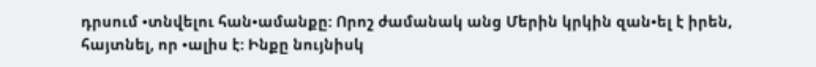դրսում •տնվելու հան•ամանքը: Որոշ ժամանակ անց Մերին կրկին զան•ել է իրեն, հայտնել, որ •ալիս է: Ինքը նույնիսկ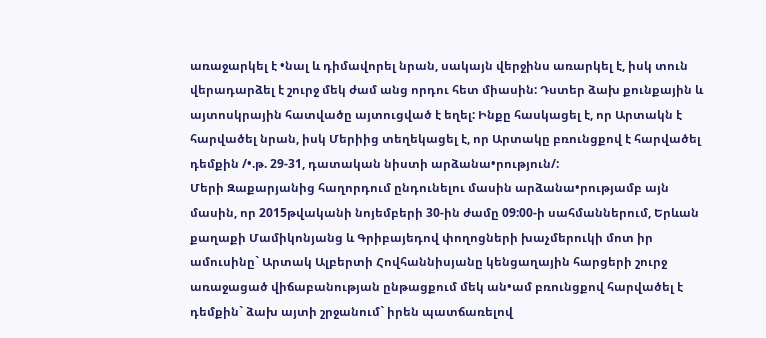առաջարկել է •նալ և դիմավորել նրան, սակայն վերջինս առարկել է, իսկ տուն վերադարձել է շուրջ մեկ ժամ անց որդու հետ միասին: Դստեր ձախ քունքային և այտոսկրային հատվածը այտուցված է եղել: Ինքը հասկացել է, որ Արտակն է հարվածել նրան, իսկ Մերիից տեղեկացել է, որ Արտակը բռունցքով է հարվածել դեմքին /•.թ. 29-31, դատական նիստի արձանա•րություն/:
Մերի Զաքարյանից հաղորդում ընդունելու մասին արձանա•րությամբ այն մասին, որ 2015թվականի նոյեմբերի 30-ին ժամը 09:00-ի սահմաններում, Երևան քաղաքի Մամիկոնյանց և Գրիբայեդով փողոցների խաչմերուկի մոտ իր ամուսինը` Արտակ Ալբերտի Հովհաննիսյանը կենցաղային հարցերի շուրջ առաջացած վիճաբանության ընթացքում մեկ ան•ամ բռունցքով հարվածել է դեմքին` ձախ այտի շրջանում` իրեն պատճառելով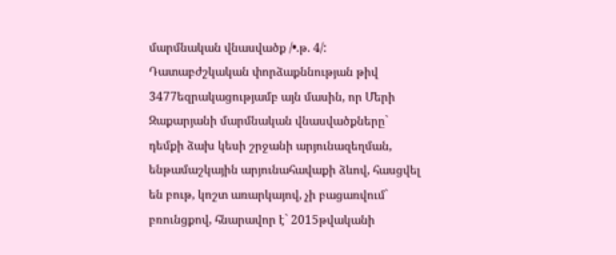մարմնական վնասվածք /•.թ. 4/:
Դատաբժշկական փորձաքննության թիվ 3477եզրակացությամբ այն մասին, որ Մերի Զաքարյանի մարմնական վնասվածքները` դեմքի ձախ կեսի շրջանի արյունազեղման, ենթամաշկային արյունահավաքի ձևով, հասցվել են բութ, կոշտ առարկայով, չի բացառվում` բռունցքով, հնարավոր է` 2015թվականի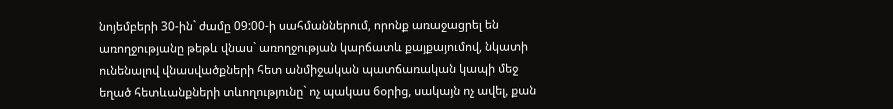նոյեմբերի 30-ին` ժամը 09:00-ի սահմաններում, որոնք առաջացրել են առողջությանը թեթև վնաս` առողջության կարճատև քայքայումով, նկատի ունենալով վնասվածքների հետ անմիջական պատճառական կապի մեջ եղած հետևանքների տևողությունը` ոչ պակաս 6օրից, սակայն ոչ ավել, քան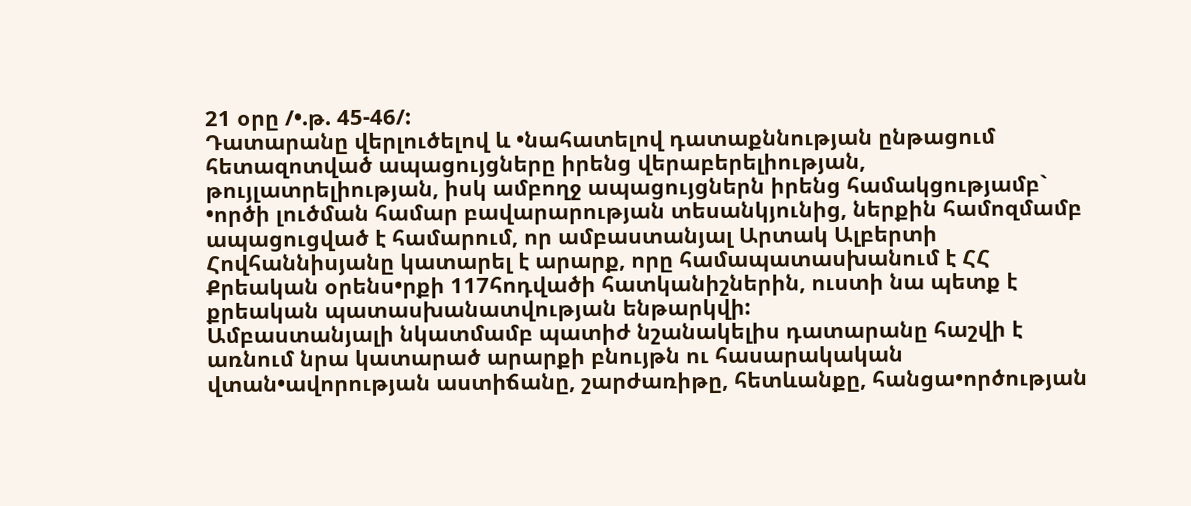21 օրը /•.թ. 45-46/:
Դատարանը վերլուծելով և •նահատելով դատաքննության ընթացում հետազոտված ապացույցները իրենց վերաբերելիության, թույլատրելիության, իսկ ամբողջ ապացույցներն իրենց համակցությամբ` •ործի լուծման համար բավարարության տեսանկյունից, ներքին համոզմամբ ապացուցված է համարում, որ ամբաստանյալ Արտակ Ալբերտի Հովհաննիսյանը կատարել է արարք, որը համապատասխանում է ՀՀ Քրեական օրենս•րքի 117հոդվածի հատկանիշներին, ուստի նա պետք է քրեական պատասխանատվության ենթարկվի:
Ամբաստանյալի նկատմամբ պատիժ նշանակելիս դատարանը հաշվի է առնում նրա կատարած արարքի բնույթն ու հասարակական վտան•ավորության աստիճանը, շարժառիթը, հետևանքը, հանցա•ործության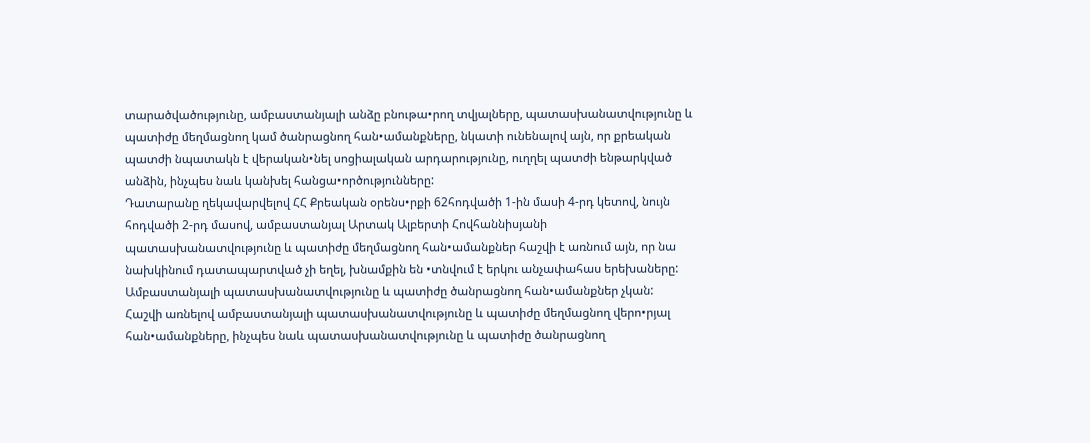տարածվածությունը, ամբաստանյալի անձը բնութա•րող տվյալները, պատասխանատվությունը և պատիժը մեղմացնող կամ ծանրացնող հան•ամանքները, նկատի ունենալով այն, որ քրեական պատժի նպատակն է վերական•նել սոցիալական արդարությունը, ուղղել պատժի ենթարկված անձին, ինչպես նաև կանխել հանցա•ործությունները:
Դատարանը ղեկավարվելով ՀՀ Քրեական օրենս•րքի 62հոդվածի 1-ին մասի 4-րդ կետով, նույն հոդվածի 2-րդ մասով, ամբաստանյալ Արտակ Ալբերտի Հովհաննիսյանի պատասխանատվությունը և պատիժը մեղմացնող հան•ամանքներ հաշվի է առնում այն, որ նա նախկինում դատապարտված չի եղել, խնամքին են •տնվում է երկու անչափահաս երեխաները:
Ամբաստանյալի պատասխանատվությունը և պատիժը ծանրացնող հան•ամանքներ չկան:
Հաշվի առնելով ամբաստանյալի պատասխանատվությունը և պատիժը մեղմացնող վերո•րյալ հան•ամանքները, ինչպես նաև պատասխանատվությունը և պատիժը ծանրացնող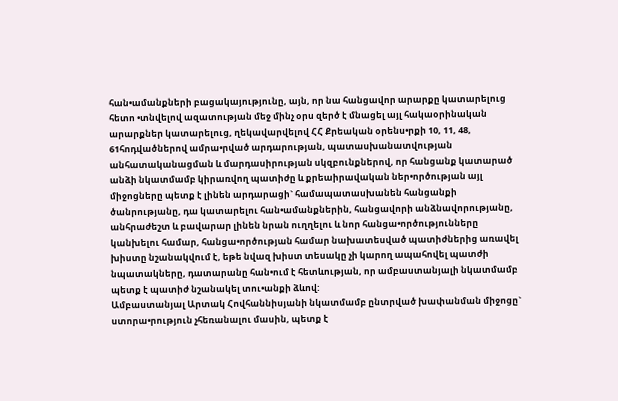հան•ամանքների բացակայությունը, այն, որ նա հանցավոր արարքը կատարելուց հետո •տնվելով ազատության մեջ մինչ օրս զերծ է մնացել այլ հակաօրինական արարքներ կատարելուց, ղեկավարվելով ՀՀ Քրեական օրենս•րքի 10, 11, 48, 61հոդվածներով ամրա•րված արդարության, պատասխանատվության անհատականացման և մարդասիրության սկզբունքներով, որ հանցանք կատարած անձի նկատմամբ կիրառվող պատիժը և քրեաիրավական ներ•ործության այլ միջոցները պետք է լինեն արդարացի` համապատասխանեն հանցանքի ծանրությանը, դա կատարելու հան•ամանքներին, հանցավորի անձնավորությանը, անհրաժեշտ և բավարար լինեն նրան ուղղելու և նոր հանցա•ործությունները կանխելու համար, հանցա•ործության համար նախատեսված պատիժներից առավել խիստը նշանակվում է, եթե նվազ խիստ տեսակը չի կարող ապահովել պատժի նպատակները, դատարանը հան•ում է հետևության, որ ամբաստանյալի նկատմամբ պետք է պատիժ նշանակել տու•անքի ձևով:
Ամբաստանյալ Արտակ Հովհաննիսյանի նկատմամբ ընտրված խափանման միջոցը` ստորա•րություն չհեռանալու մասին, պետք է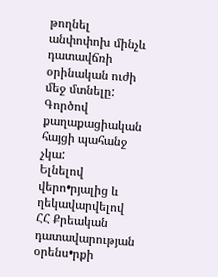թողնել անփոփոխ մինչև դատավճռի օրինական ուժի մեջ մտնելը:
Գործով քաղաքացիական հայցի պահանջ չկա:
Ելնելով վերո•րյալից և ղեկավարվելով ՀՀ Քրեական դատավարության օրենս•րքի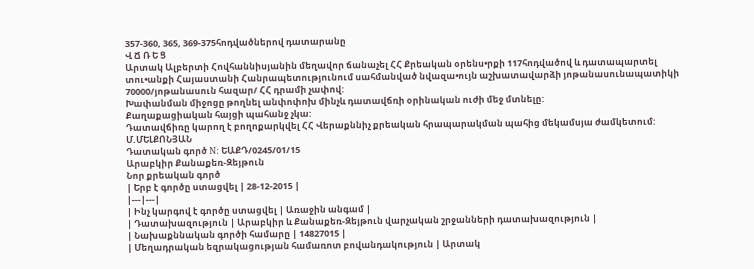357-360, 365, 369-375հոդվածներով դատարանը
Վ Ճ Ռ Ե Ց
Արտակ Ալբերտի Հովհաննիսյանին մեղավոր ճանաչել ՀՀ Քրեական օրենս•րքի 117հոդվածով և դատապարտել տու•անքի Հայաստանի Հանրապետությունում սահմանված նվազա•ույն աշխատավարձի յոթանասունապատիկի 70000/յոթանասուն հազար/ ՀՀ դրամի չափով:
Խափանման միջոցը թողնել անփոփոխ մինչև դատավճռի օրինական ուժի մեջ մտնելը:
Քաղաքացիական հայցի պահանջ չկա:
Դատավճիռը կարող է բողոքարկվել ՀՀ Վերաքննիչ քրեական հրապարակման պահից մեկամսյա ժամկետում:
Մ.ՄԵԼՔՈՆՅԱՆ
Դատական գործ N: ԵԱՔԴ/0245/01/15
Արաբկիր Քանաքեռ-Զեյթուն
Նոր քրեական գործ
| Երբ է գործը ստացվել | 28-12-2015 |
|---|---|
| Ինչ կարգով է գործը ստացվել | Առաջին անգամ |
| Դատախազություն | Արաբկիր և Քանաքեռ-Զեյթուն վարչական շրջանների դատախազություն |
| Նախաքննական գործի համարը | 14827015 |
| Մեղադրական եզրակացության համառոտ բովանդակություն | Արտակ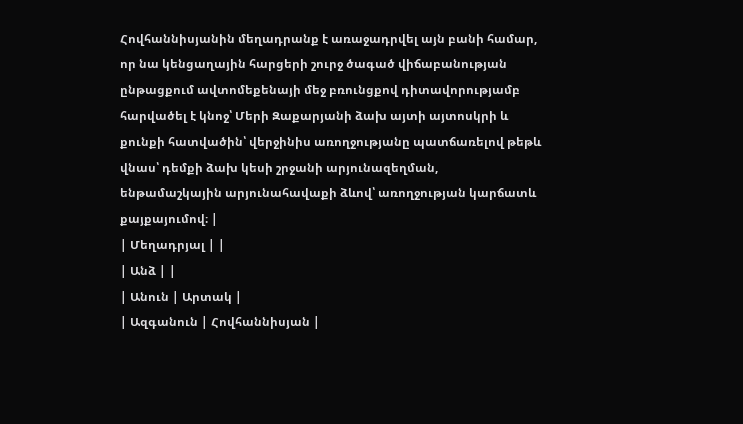Հովհաննիսյանին մեղադրանք է առաջադրվել այն բանի համար, որ նա կենցաղային հարցերի շուրջ ծագած վիճաբանության ընթացքում ավտոմեքենայի մեջ բռունցքով դիտավորությամբ հարվածել է կնոջ՝ Մերի Զաքարյանի ձախ այտի այտոսկրի և քունքի հատվածին՝ վերջինիս առողջությանը պատճառելով թեթև վնաս՝ դեմքի ձախ կեսի շրջանի արյունազեղման, ենթամաշկային արյունահավաքի ձևով՝ առողջության կարճատև քայքայումով։ |
| Մեղադրյալ | |
| Անձ | |
| Անուն | Արտակ |
| Ազգանուն | Հովհաննիսյան |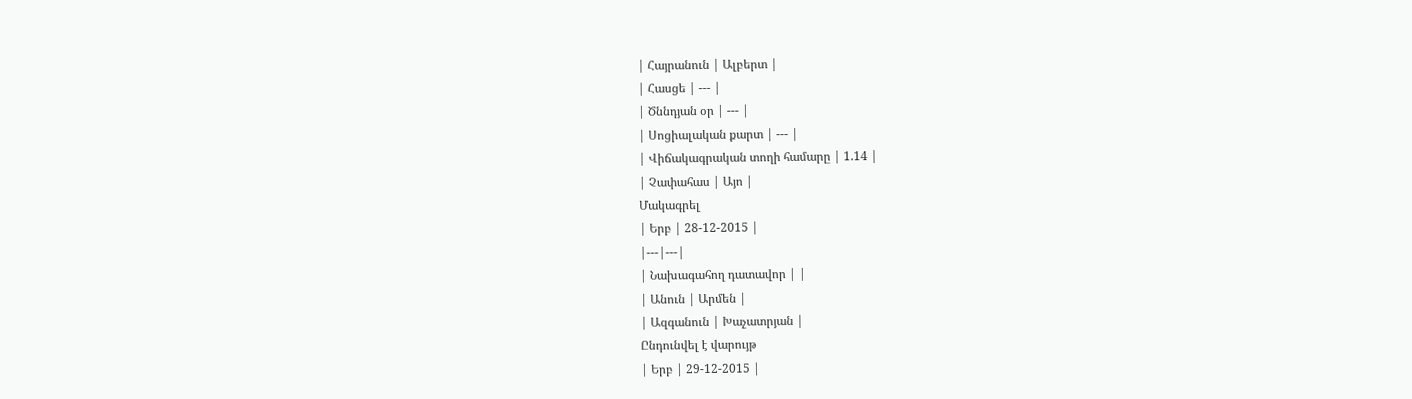| Հայրանուն | Ալբերտ |
| Հասցե | --- |
| Ծննդյան օր | --- |
| Սոցիալական քարտ | --- |
| Վիճակագրական տողի համարը | 1.14 |
| Չափահաս | Այո |
Մակագրել
| Երբ | 28-12-2015 |
|---|---|
| Նախագահող դատավոր | |
| Անուն | Արմեն |
| Ազգանուն | Խաչատրյան |
Ընդունվել է վարույթ
| Երբ | 29-12-2015 |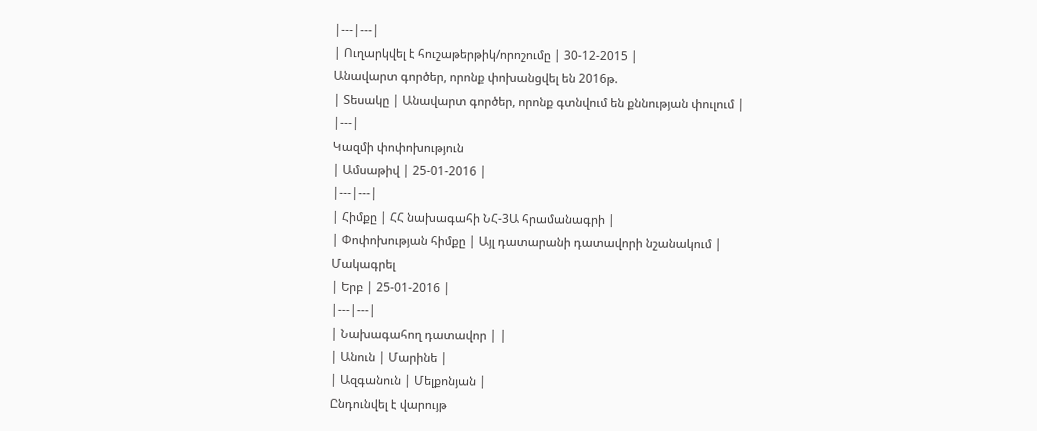|---|---|
| Ուղարկվել է հուշաթերթիկ/որոշումը | 30-12-2015 |
Անավարտ գործեր, որոնք փոխանցվել են 2016թ.
| Տեսակը | Անավարտ գործեր, որոնք գտնվում են քննության փուլում |
|---|
Կազմի փոփոխություն
| Ամսաթիվ | 25-01-2016 |
|---|---|
| Հիմքը | ՀՀ նախագահի ՆՀ-3Ա հրամանագրի |
| Փոփոխության հիմքը | Այլ դատարանի դատավորի նշանակում |
Մակագրել
| Երբ | 25-01-2016 |
|---|---|
| Նախագահող դատավոր | |
| Անուն | Մարինե |
| Ազգանուն | Մելքոնյան |
Ընդունվել է վարույթ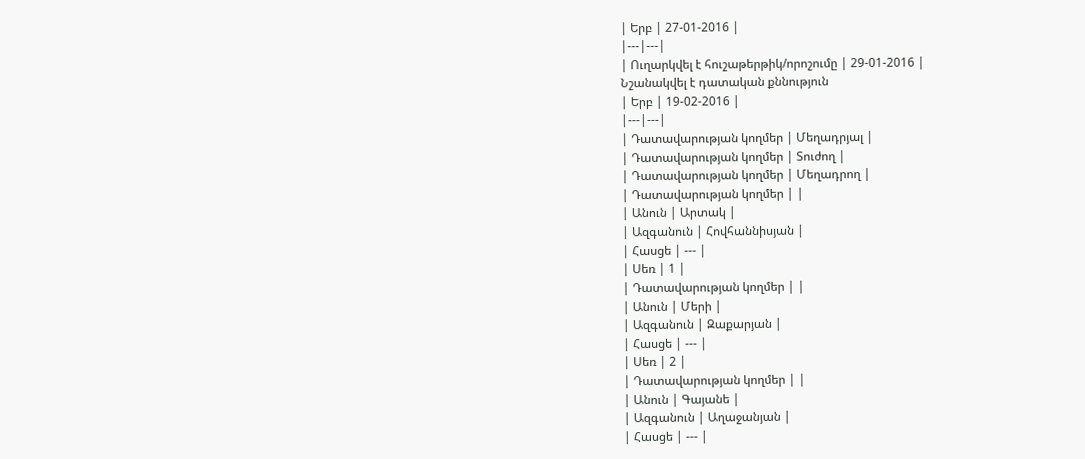| Երբ | 27-01-2016 |
|---|---|
| Ուղարկվել է հուշաթերթիկ/որոշումը | 29-01-2016 |
Նշանակվել է դատական քննություն
| Երբ | 19-02-2016 |
|---|---|
| Դատավարության կողմեր | Մեղադրյալ |
| Դատավարության կողմեր | Տուժող |
| Դատավարության կողմեր | Մեղադրող |
| Դատավարության կողմեր | |
| Անուն | Արտակ |
| Ազգանուն | Հովհաննիսյան |
| Հասցե | --- |
| Սեռ | 1 |
| Դատավարության կողմեր | |
| Անուն | Մերի |
| Ազգանուն | Զաքարյան |
| Հասցե | --- |
| Սեռ | 2 |
| Դատավարության կողմեր | |
| Անուն | Գայանե |
| Ազգանուն | Աղաջանյան |
| Հասցե | --- |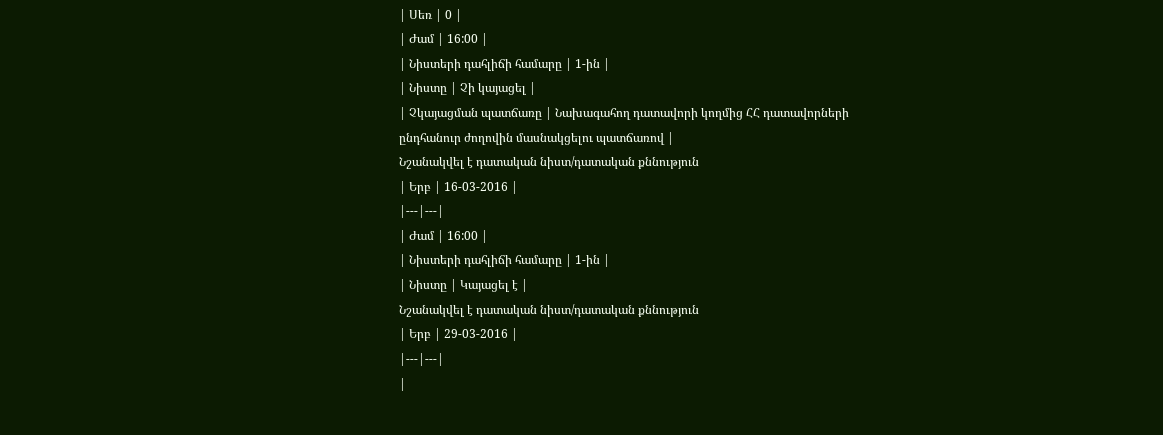| Սեռ | 0 |
| Ժամ | 16:00 |
| Նիստերի դահլիճի համարը | 1-ին |
| Նիստը | Չի կայացել |
| Չկայացման պատճառը | Նախագահող դատավորի կողմից ՀՀ դատավորների ընդհանուր ժողովին մասնակցելու պատճառով |
Նշանակվել է դատական նիստ/դատական քննություն
| Երբ | 16-03-2016 |
|---|---|
| Ժամ | 16:00 |
| Նիստերի դահլիճի համարը | 1-ին |
| Նիստը | Կայացել է |
Նշանակվել է դատական նիստ/դատական քննություն
| Երբ | 29-03-2016 |
|---|---|
|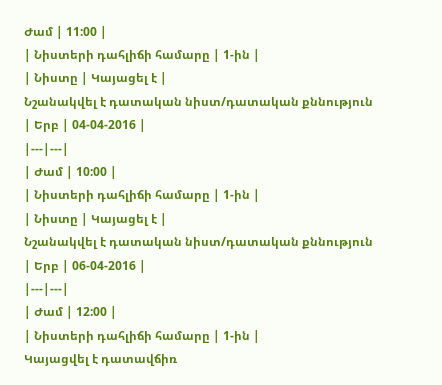Ժամ | 11:00 |
| Նիստերի դահլիճի համարը | 1-ին |
| Նիստը | Կայացել է |
Նշանակվել է դատական նիստ/դատական քննություն
| Երբ | 04-04-2016 |
|---|---|
| Ժամ | 10:00 |
| Նիստերի դահլիճի համարը | 1-ին |
| Նիստը | Կայացել է |
Նշանակվել է դատական նիստ/դատական քննություն
| Երբ | 06-04-2016 |
|---|---|
| Ժամ | 12:00 |
| Նիստերի դահլիճի համարը | 1-ին |
Կայացվել է դատավճիռ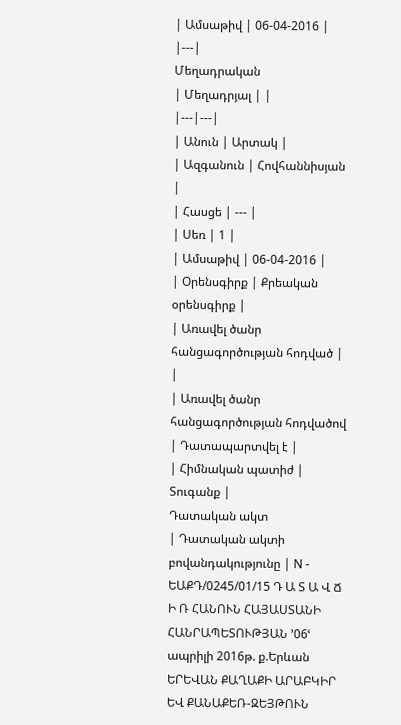| Ամսաթիվ | 06-04-2016 |
|---|
Մեղադրական
| Մեղադրյալ | |
|---|---|
| Անուն | Արտակ |
| Ազգանուն | Հովհաննիսյան |
| Հասցե | --- |
| Սեռ | 1 |
| Ամսաթիվ | 06-04-2016 |
| Օրենսգիրք | Քրեական օրենսգիրք |
| Առավել ծանր հանցագործության հոդված | |
| Առավել ծանր հանցագործության հոդվածով | Դատապարտվել է |
| Հիմնական պատիժ | Տուգանք |
Դատական ակտ
| Դատական ակտի բովանդակությունը | N - ԵԱՔԴ/0245/01/15 Դ Ա Տ Ա Վ Ճ Ի Ռ ՀԱՆՈՒՆ ՀԱՅԱՍՏԱՆԻ ՀԱՆՐԱՊԵՏՈՒԹՅԱՆ ՚06ՙ ապրիլի 2016թ. ք.Երևան ԵՐԵՎԱՆ ՔԱՂԱՔԻ ԱՐԱԲԿԻՐ ԵՎ ՔԱՆԱՔԵՌ-ԶԵՅԹՈՒՆ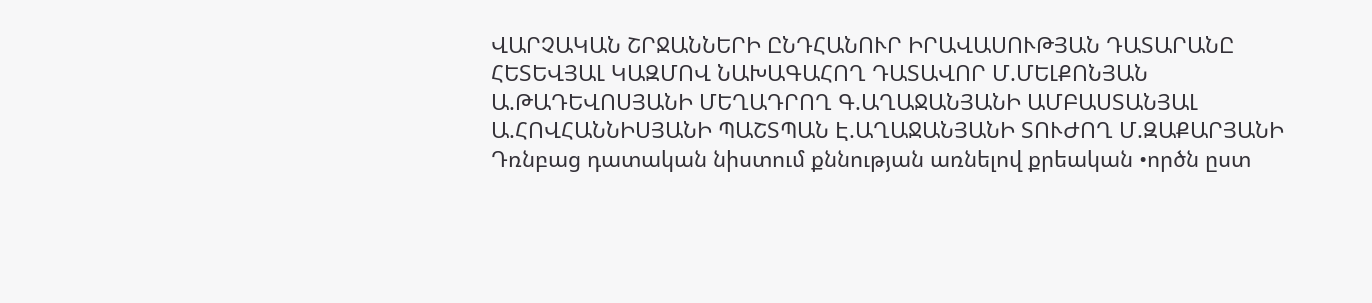ՎԱՐՉԱԿԱՆ ՇՐՋԱՆՆԵՐԻ ԸՆԴՀԱՆՈՒՐ ԻՐԱՎԱՍՈՒԹՅԱՆ ԴԱՏԱՐԱՆԸ ՀԵՏԵՎՅԱԼ ԿԱԶՄՈՎ ՆԱԽԱԳԱՀՈՂ ԴԱՏԱՎՈՐ Մ.ՄԵԼՔՈՆՅԱՆ Ա.ԹԱԴԵՎՈՍՅԱՆԻ ՄԵՂԱԴՐՈՂ Գ.ԱՂԱՋԱՆՅԱՆԻ ԱՄԲԱՍՏԱՆՅԱԼ Ա.ՀՈՎՀԱՆՆԻՍՅԱՆԻ ՊԱՇՏՊԱՆ Է.ԱՂԱՋԱՆՅԱՆԻ ՏՈՒԺՈՂ Մ.ԶԱՔԱՐՅԱՆԻ Դռնբաց դատական նիստում քննության առնելով քրեական •ործն ըստ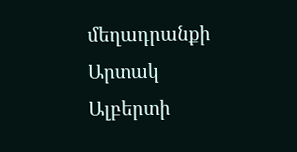մեղադրանքի Արտակ Ալբերտի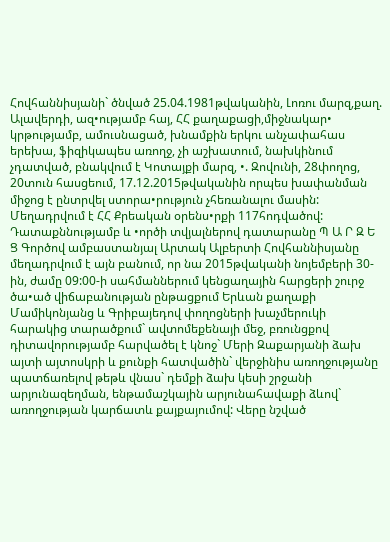Հովհաննիսյանի` ծնված 25.04.1981թվականին, Լոռու մարզ,քաղ. Ալավերդի, ազ•ությամբ հայ, ՀՀ քաղաքացի,միջնակար• կրթությամբ, ամուսնացած, խնամքին երկու անչափահաս երեխա, ֆիզիկապես առողջ, չի աշխատում, նախկինում չդատված, բնակվում է Կոտայքի մարզ, •. Զովունի, 28փողոց, 20տուն հասցեում, 17.12.2015թվականին որպես խափանման միջոց է ընտրվել ստորա•րություն չհեռանալու մասին: Մեղադրվում է ՀՀ Քրեական օրենս•րքի 117հոդվածով: Դատաքննությամբ և •ործի տվյալներով դատարանը Պ Ա Ր Զ Ե Ց Գործով ամբաստանյալ Արտակ Ալբերտի Հովհաննիսյանը մեղադրվում է այն բանում, որ նա 2015թվականի նոյեմբերի 30-ին, ժամը 09:00-ի սահմաններում կենցաղային հարցերի շուրջ ծա•ած վիճաբանության ընթացքում Երևան քաղաքի Մամիկոնյանց և Գրիբայեդով փողոցների խաչմերուկի հարակից տարածքում` ավտոմեքենայի մեջ, բռունցքով դիտավորությամբ հարվածել է կնոջ` Մերի Զաքարյանի ձախ այտի այտոսկրի և քունքի հատվածին` վերջինիս առողջությանը պատճառելով թեթև վնաս` դեմքի ձախ կեսի շրջանի արյունազեղման, ենթամաշկային արյունահավաքի ձևով` առողջության կարճատև քայքայումով: Վերը նշված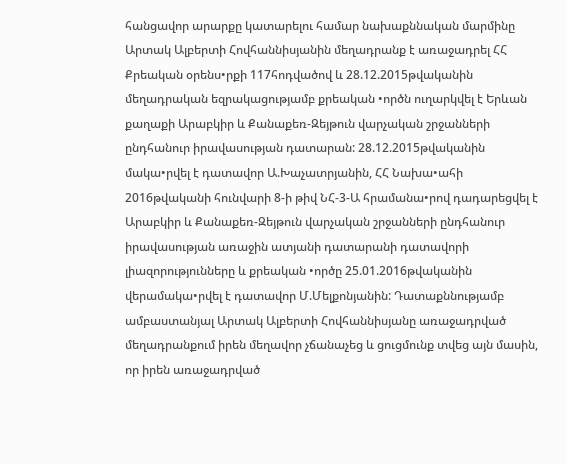հանցավոր արարքը կատարելու համար նախաքննական մարմինը Արտակ Ալբերտի Հովհաննիսյանին մեղադրանք է առաջադրել ՀՀ Քրեական օրենս•րքի 117հոդվածով և 28.12.2015թվականին մեղադրական եզրակացությամբ քրեական •ործն ուղարկվել է Երևան քաղաքի Արաբկիր և Քանաքեռ-Զեյթուն վարչական շրջանների ընդհանուր իրավասության դատարան: 28.12.2015թվականին մակա•րվել է դատավոր Ա.Խաչատրյանին, ՀՀ Նախա•ահի 2016թվականի հունվարի 8-ի թիվ ՆՀ-3-Ա հրամանա•րով դադարեցվել է Արաբկիր և Քանաքեռ-Զեյթուն վարչական շրջանների ընդհանուր իրավասության առաջին ատյանի դատարանի դատավորի լիազորությունները և քրեական •ործը 25.01.2016թվականին վերամակա•րվել է դատավոր Մ.Մելքոնյանին: Դատաքննությամբ ամբաստանյալ Արտակ Ալբերտի Հովհաննիսյանը առաջադրված մեղադրանքում իրեն մեղավոր չճանաչեց և ցուցմունք տվեց այն մասին, որ իրեն առաջադրված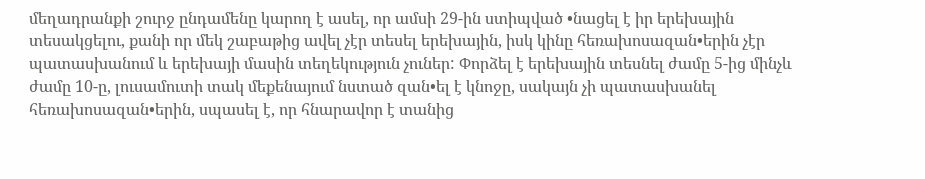մեղադրանքի շուրջ ընդամենը կարող է ասել, որ ամսի 29-ին ստիպված •նացել է իր երեխային տեսակցելու, քանի որ մեկ շաբաթից ավել չէր տեսել երեխային, իսկ կինը հեռախոսազան•երին չէր պատասխանում և երեխայի մասին տեղեկություն չուներ: Փորձել է երեխային տեսնել ժամը 5-ից մինչև ժամը 10-ը, լուսամուտի տակ մեքենայում նստած զան•ել է կնոջը, սակայն չի պատասխանել հեռախոսազան•երին, սպասել է, որ հնարավոր է տանից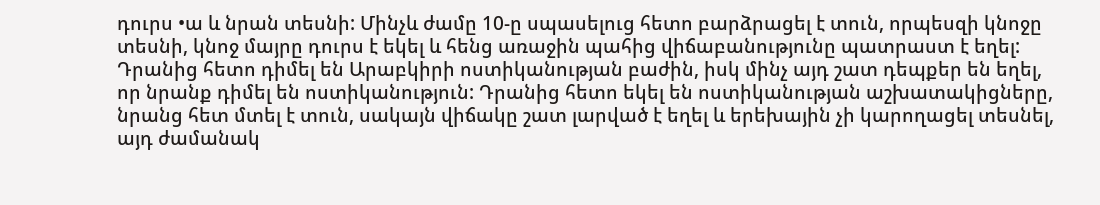դուրս •ա և նրան տեսնի: Մինչև ժամը 10-ը սպասելուց հետո բարձրացել է տուն, որպեսզի կնոջը տեսնի, կնոջ մայրը դուրս է եկել և հենց առաջին պահից վիճաբանությունը պատրաստ է եղել: Դրանից հետո դիմել են Արաբկիրի ոստիկանության բաժին, իսկ մինչ այդ շատ դեպքեր են եղել, որ նրանք դիմել են ոստիկանություն: Դրանից հետո եկել են ոստիկանության աշխատակիցները, նրանց հետ մտել է տուն, սակայն վիճակը շատ լարված է եղել և երեխային չի կարողացել տեսնել, այդ ժամանակ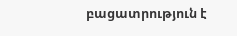բացատրություն է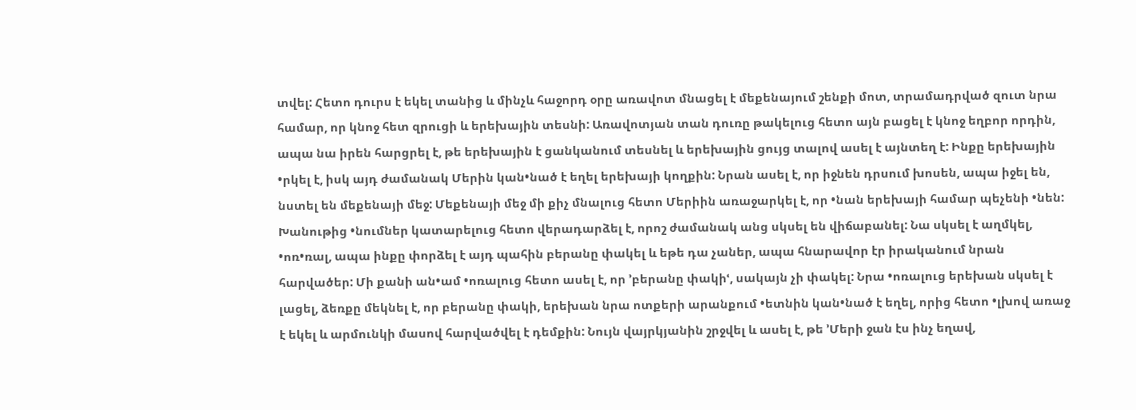տվել: Հետո դուրս է եկել տանից և մինչև հաջորդ օրը առավոտ մնացել է մեքենայում շենքի մոտ, տրամադրված զուտ նրա համար, որ կնոջ հետ զրուցի և երեխային տեսնի: Առավոտյան տան դուռը թակելուց հետո այն բացել է կնոջ եղբոր որդին, ապա նա իրեն հարցրել է, թե երեխային է ցանկանում տեսնել և երեխային ցույց տալով ասել է այնտեղ է: Ինքը երեխային •րկել է, իսկ այդ ժամանակ Մերին կան•նած է եղել երեխայի կողքին: Նրան ասել է, որ իջնեն դրսում խոսեն, ապա իջել են, նստել են մեքենայի մեջ: Մեքենայի մեջ մի քիչ մնալուց հետո Մերիին առաջարկել է, որ •նան երեխայի համար պեչենի •նեն: Խանութից •նումներ կատարելուց հետո վերադարձել է, որոշ ժամանակ անց սկսել են վիճաբանել: Նա սկսել է աղմկել, •ոռ•ռալ, ապա ինքը փորձել է այդ պահին բերանը փակել և եթե դա չաներ, ապա հնարավոր էր իրականում նրան հարվածեր: Մի քանի ան•ամ •ոռալուց հետո ասել է, որ ՚բերանը փակիՙ, սակայն չի փակել: Նրա •ոռալուց երեխան սկսել է լացել, ձեռքը մեկնել է, որ բերանը փակի, երեխան նրա ոտքերի արանքում •ետնին կան•նած է եղել, որից հետո •լխով առաջ է եկել և արմունկի մասով հարվածվել է դեմքին: Նույն վայրկյանին շրջվել և ասել է, թե ՚Մերի ջան էս ինչ եղավ,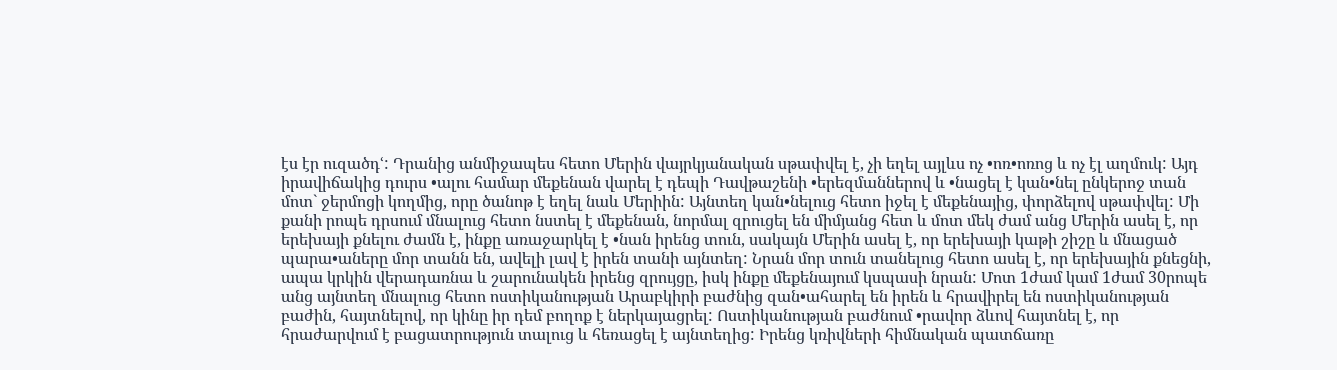էս էր ուզածդՙ: Դրանից անմիջապես հետո Մերին վայրկյանական սթափվել է, չի եղել այլևս ոչ •ոռ•ոռոց և ոչ էլ աղմուկ: Այդ իրավիճակից դուրս •ալու համար մեքենան վարել է դեպի Դավթաշենի •երեզմաններով և •նացել է կան•նել ընկերոջ տան մոտ` ջերմոցի կողմից, որը ծանոթ է եղել նաև Մերիին: Այնտեղ կան•նելուց հետո իջել է մեքենայից, փորձելով սթափվել: Մի քանի րոպե դրսում մնալուց հետո նստել է մեքենան, նորմալ զրուցել են միմյանց հետ և մոտ մեկ ժամ անց Մերին ասել է, որ երեխայի քնելու ժամն է, ինքը առաջարկել է •նան իրենց տուն, սակայն Մերին ասել է, որ երեխայի կաթի շիշը և մնացած պարա•աները մոր տանն են, ավելի լավ է իրեն տանի այնտեղ: Նրան մոր տուն տանելուց հետո ասել է, որ երեխային քնեցնի, ապա կրկին վերադառնա և շարունակեն իրենց զրույցը, իսկ ինքը մեքենայում կսպասի նրան: Մոտ 1ժամ կամ 1ժամ 30րոպե անց այնտեղ մնալուց հետո ոստիկանության Արաբկիրի բաժնից զան•ահարել են իրեն և հրավիրել են ոստիկանության բաժին, հայտնելով, որ կինը իր դեմ բողոք է ներկայացրել: Ոստիկանության բաժնում •րավոր ձևով հայտնել է, որ հրաժարվում է բացատրություն տալուց և հեռացել է այնտեղից: Իրենց կռիվների հիմնական պատճառը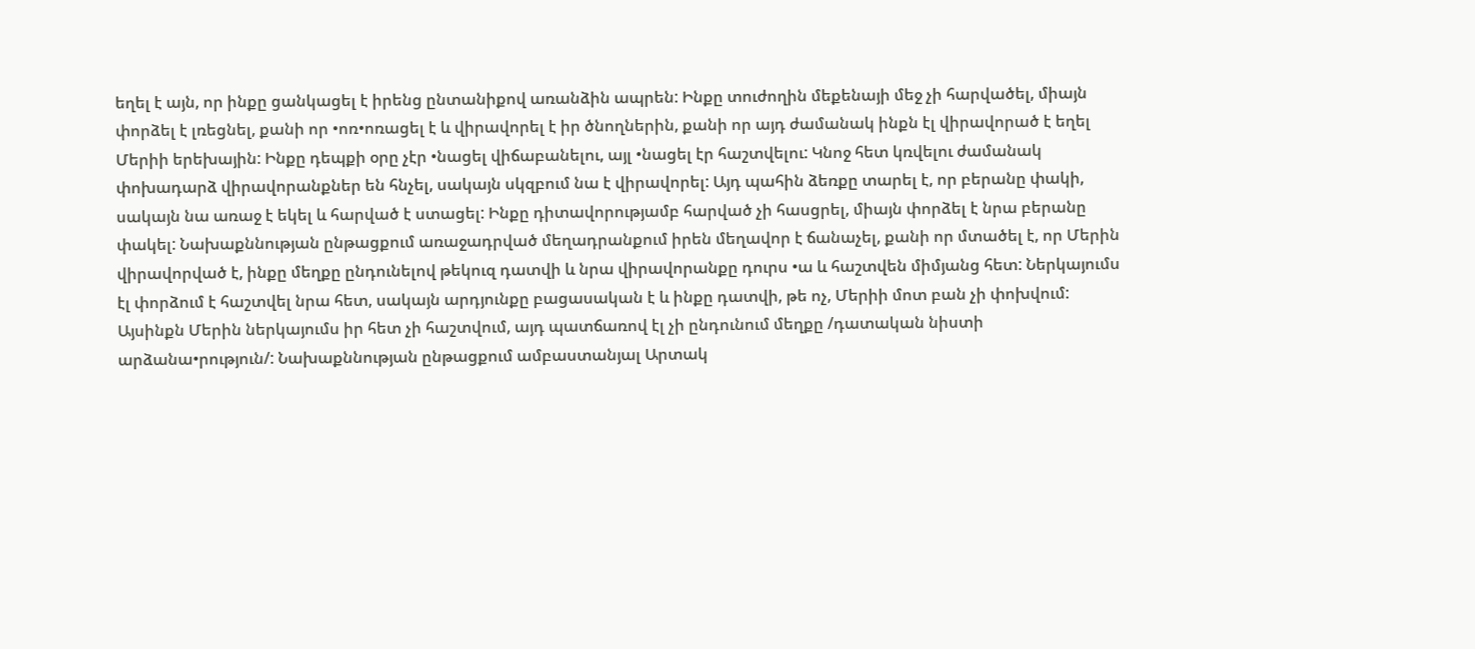եղել է այն, որ ինքը ցանկացել է իրենց ընտանիքով առանձին ապրեն: Ինքը տուժողին մեքենայի մեջ չի հարվածել, միայն փորձել է լռեցնել, քանի որ •ոռ•ոռացել է և վիրավորել է իր ծնողներին, քանի որ այդ ժամանակ ինքն էլ վիրավորած է եղել Մերիի երեխային: Ինքը դեպքի օրը չէր •նացել վիճաբանելու, այլ •նացել էր հաշտվելու: Կնոջ հետ կռվելու ժամանակ փոխադարձ վիրավորանքներ են հնչել, սակայն սկզբում նա է վիրավորել: Այդ պահին ձեռքը տարել է, որ բերանը փակի, սակայն նա առաջ է եկել և հարված է ստացել: Ինքը դիտավորությամբ հարված չի հասցրել, միայն փորձել է նրա բերանը փակել: Նախաքննության ընթացքում առաջադրված մեղադրանքում իրեն մեղավոր է ճանաչել, քանի որ մտածել է, որ Մերին վիրավորված է, ինքը մեղքը ընդունելով թեկուզ դատվի և նրա վիրավորանքը դուրս •ա և հաշտվեն միմյանց հետ: Ներկայումս էլ փորձում է հաշտվել նրա հետ, սակայն արդյունքը բացասական է և ինքը դատվի, թե ոչ, Մերիի մոտ բան չի փոխվում: Այսինքն Մերին ներկայումս իր հետ չի հաշտվում, այդ պատճառով էլ չի ընդունում մեղքը /դատական նիստի արձանա•րություն/: Նախաքննության ընթացքում ամբաստանյալ Արտակ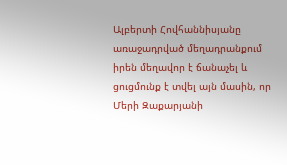Ալբերտի Հովհաննիսյանը առաջադրված մեղադրանքում իրեն մեղավոր է ճանաչել և ցուցմունք է տվել այն մասին, որ Մերի Զաքարյանի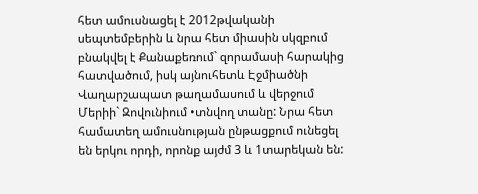հետ ամուսնացել է 2012թվականի սեպտեմբերին և նրա հետ միասին սկզբում բնակվել է Քանաքեռում` զորամասի հարակից հատվածում, իսկ այնուհետև Էջմիածնի Վաղարշապատ թաղամասում և վերջում Մերիի` Զովունիում •տնվող տանը: Նրա հետ համատեղ ամուսնության ընթացքում ունեցել են երկու որդի, որոնք այժմ 3 և 1տարեկան են: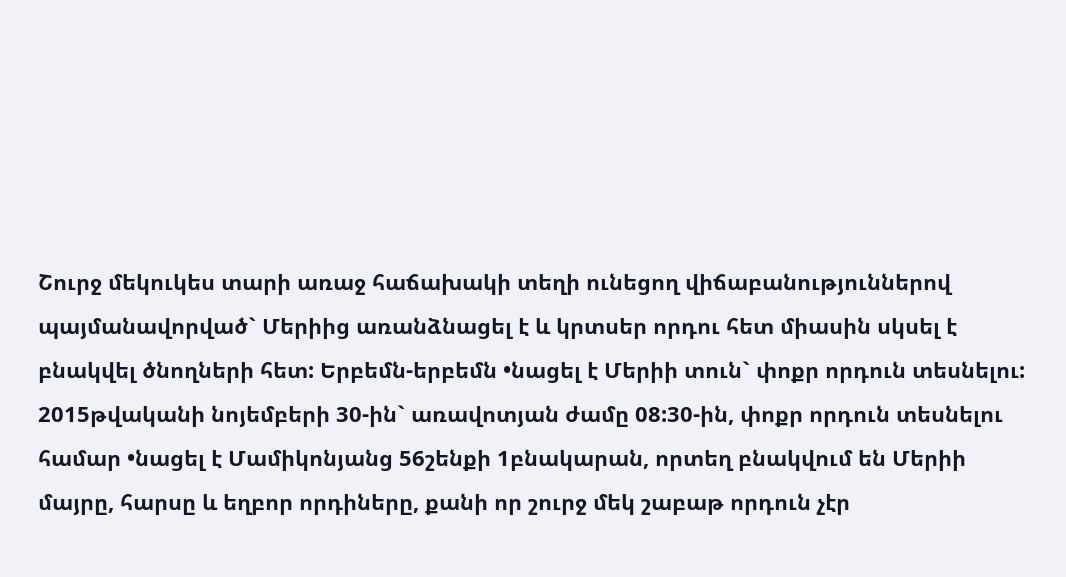Շուրջ մեկուկես տարի առաջ հաճախակի տեղի ունեցող վիճաբանություններով պայմանավորված` Մերիից առանձնացել է և կրտսեր որդու հետ միասին սկսել է բնակվել ծնողների հետ: Երբեմն-երբեմն •նացել է Մերիի տուն` փոքր որդուն տեսնելու: 2015թվականի նոյեմբերի 30-ին` առավոտյան ժամը 08:30-ին, փոքր որդուն տեսնելու համար •նացել է Մամիկոնյանց 56շենքի 1բնակարան, որտեղ բնակվում են Մերիի մայրը, հարսը և եղբոր որդիները, քանի որ շուրջ մեկ շաբաթ որդուն չէր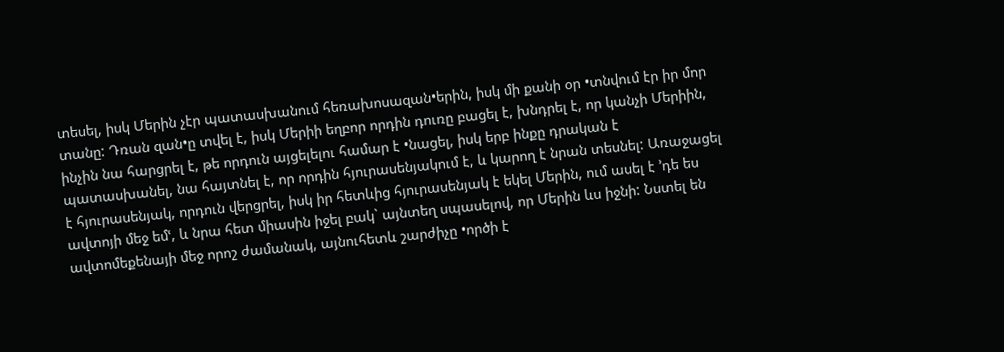տեսել, իսկ Մերին չէր պատասխանում հեռախոսազան•երին, իսկ մի քանի օր •տնվում էր իր մոր տանը: Դռան զան•ը տվել է, իսկ Մերիի եղբոր որդին դուռը բացել է, խնդրել է, որ կանչի Մերիին, ինչին նա հարցրել է, թե որդուն այցելելու համար է •նացել, իսկ երբ ինքը դրական է պատասխանել, նա հայտնել է, որ որդին հյուրասենյակում է, և կարող է նրան տեսնել: Առաջացել է հյուրասենյակ, որդուն վերցրել, իսկ իր հետևից հյուրասենյակ է եկել Մերին, ում ասել է ՚դե ես ավտոյի մեջ եմՙ, և նրա հետ միասին իջել բակ` այնտեղ սպասելով, որ Մերին ևս իջնի: Նստել են ավտոմեքենայի մեջ որոշ ժամանակ, այնուհետև շարժիչը •ործի է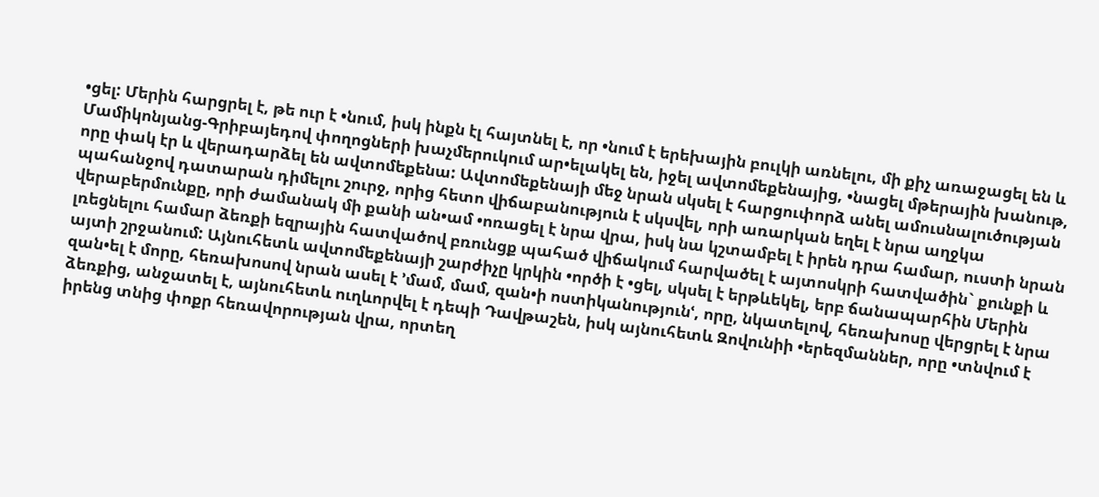•ցել: Մերին հարցրել է, թե ուր է •նում, իսկ ինքն էլ հայտնել է, որ •նում է երեխային բուլկի առնելու, մի քիչ առաջացել են և Մամիկոնյանց-Գրիբայեդով փողոցների խաչմերուկում ար•ելակել են, իջել ավտոմեքենայից, •նացել մթերային խանութ, որը փակ էր և վերադարձել են ավտոմեքենա: Ավտոմեքենայի մեջ նրան սկսել է հարցուփորձ անել ամուսնալուծության պահանջով դատարան դիմելու շուրջ, որից հետո վիճաբանություն է սկսվել, որի առարկան եղել է նրա աղջկա վերաբերմունքը, որի ժամանակ մի քանի ան•ամ •ոռացել է նրա վրա, իսկ նա կշտամբել է իրեն դրա համար, ուստի նրան լռեցնելու համար ձեռքի եզրային հատվածով բռունցք պահած վիճակում հարվածել է այտոսկրի հատվածին` քունքի և այտի շրջանում: Այնուհետև ավտոմեքենայի շարժիչը կրկին •ործի է •ցել, սկսել է երթևեկել, երբ ճանապարհին Մերին զան•ել է մորը, հեռախոսով նրան ասել է ՚մամ, մամ, զան•ի ոստիկանությունՙ, որը, նկատելով, հեռախոսը վերցրել է նրա ձեռքից, անջատել է, այնուհետև ուղևորվել է դեպի Դավթաշեն, իսկ այնուհետև Զովունիի •երեզմաններ, որը •տնվում է իրենց տնից փոքր հեռավորության վրա, որտեղ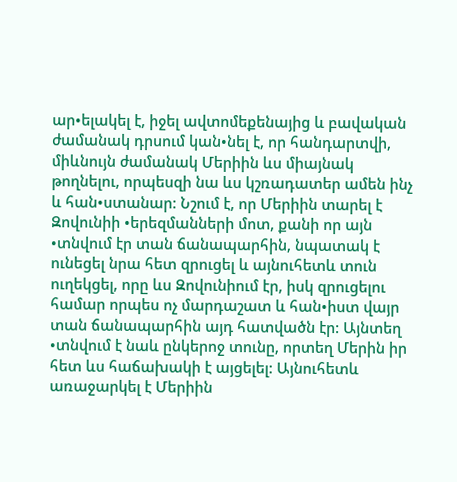ար•ելակել է, իջել ավտոմեքենայից և բավական ժամանակ դրսում կան•նել է, որ հանդարտվի, միևնույն ժամանակ Մերիին ևս միայնակ թողնելու, որպեսզի նա ևս կշռադատեր ամեն ինչ և հան•ստանար: Նշում է, որ Մերիին տարել է Զովունիի •երեզմանների մոտ, քանի որ այն •տնվում էր տան ճանապարհին, նպատակ է ունեցել նրա հետ զրուցել և այնուհետև տուն ուղեկցել, որը ևս Զովունիում էր, իսկ զրուցելու համար որպես ոչ մարդաշատ և հան•իստ վայր տան ճանապարհին այդ հատվածն էր: Այնտեղ •տնվում է նաև ընկերոջ տունը, որտեղ Մերին իր հետ ևս հաճախակի է այցելել: Այնուհետև առաջարկել է Մերիին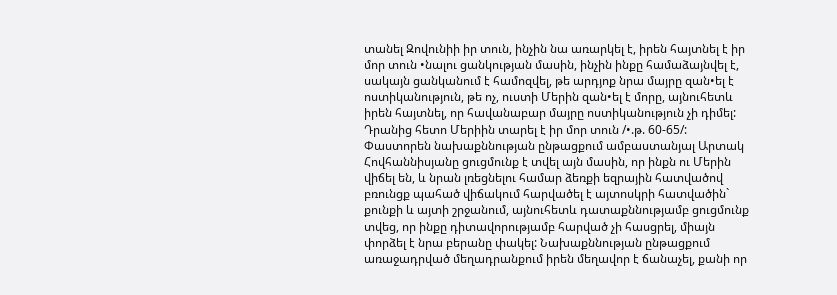տանել Զովունիի իր տուն, ինչին նա առարկել է, իրեն հայտնել է իր մոր տուն •նալու ցանկության մասին, ինչին ինքը համաձայնվել է, սակայն ցանկանում է համոզվել, թե արդյոք նրա մայրը զան•ել է ոստիկանություն, թե ոչ, ուստի Մերին զան•ել է մորը, այնուհետև իրեն հայտնել, որ հավանաբար մայրը ոստիկանություն չի դիմել: Դրանից հետո Մերիին տարել է իր մոր տուն /•.թ. 60-65/: Փաստորեն նախաքննության ընթացքում ամբաստանյալ Արտակ Հովհաննիսյանը ցուցմունք է տվել այն մասին, որ ինքն ու Մերին վիճել են, և նրան լռեցնելու համար ձեռքի եզրային հատվածով բռունցք պահած վիճակում հարվածել է այտոսկրի հատվածին` քունքի և այտի շրջանում, այնուհետև դատաքննությամբ ցուցմունք տվեց, որ ինքը դիտավորությամբ հարված չի հասցրել, միայն փորձել է նրա բերանը փակել: Նախաքննության ընթացքում առաջադրված մեղադրանքում իրեն մեղավոր է ճանաչել, քանի որ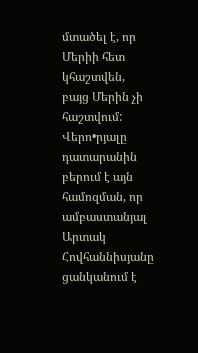մտածել է, որ Մերիի հետ կհաշտվեն, բայց Մերին չի հաշտվում: Վերո•րյալը դատարանին բերում է այն համոզման, որ ամբաստանյալ Արտակ Հովհաննիսյանը ցանկանում է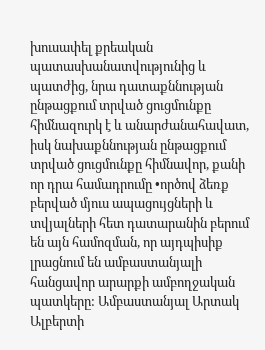խուսափել քրեական պատասխանատվությունից և պատժից, նրա դատաքննության ընթացքում տրված ցուցմունքը հիմնազուրկ է և անարժանահավատ, իսկ նախաքննության ընթացքում տրված ցուցմունքը հիմնավոր, քանի որ դրա համադրումը •ործով ձեռք բերված մյուս ապացույցների և տվյալների հետ դատարանին բերում են այն համոզման, որ այդպիսիք լրացնում են ամբաստանյալի հանցավոր արարքի ամբողջական պատկերը: Ամբաստանյալ Արտակ Ալբերտի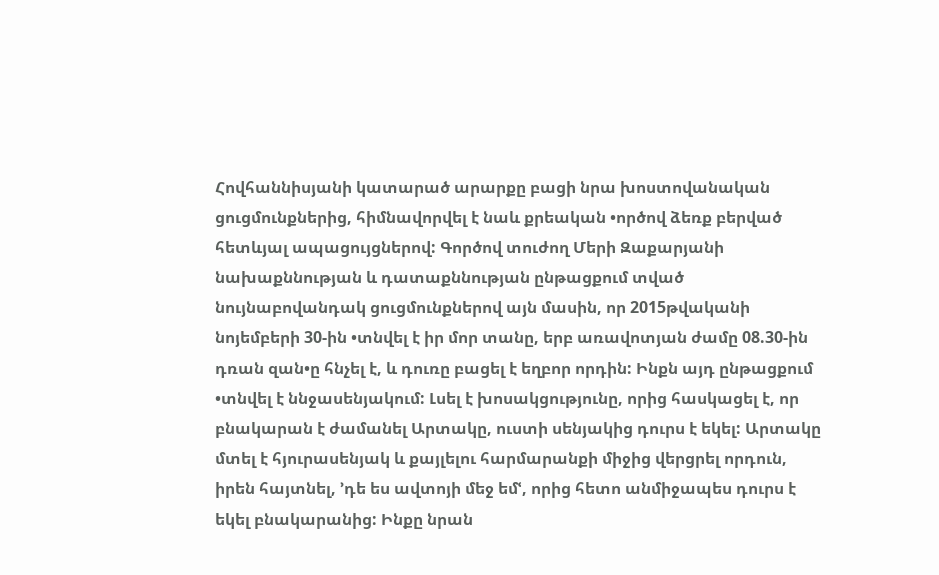Հովհաննիսյանի կատարած արարքը բացի նրա խոստովանական ցուցմունքներից, հիմնավորվել է նաև քրեական •ործով ձեռք բերված հետևյալ ապացույցներով: Գործով տուժող Մերի Զաքարյանի նախաքննության և դատաքննության ընթացքում տված նույնաբովանդակ ցուցմունքներով այն մասին, որ 2015թվականի նոյեմբերի 30-ին •տնվել է իր մոր տանը, երբ առավոտյան ժամը 08.30-ին դռան զան•ը հնչել է, և դուռը բացել է եղբոր որդին: Ինքն այդ ընթացքում •տնվել է ննջասենյակում: Լսել է խոսակցությունը, որից հասկացել է, որ բնակարան է ժամանել Արտակը, ուստի սենյակից դուրս է եկել: Արտակը մտել է հյուրասենյակ և քայլելու հարմարանքի միջից վերցրել որդուն, իրեն հայտնել, ՚դե ես ավտոյի մեջ եմՙ, որից հետո անմիջապես դուրս է եկել բնակարանից: Ինքը նրան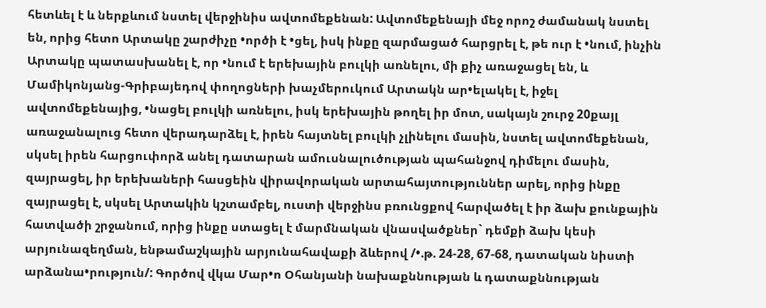հետևել է և ներքևում նստել վերջինիս ավտոմեքենան: Ավտոմեքենայի մեջ որոշ ժամանակ նստել են, որից հետո Արտակը շարժիչը •ործի է •ցել, իսկ ինքը զարմացած հարցրել է, թե ուր է •նում, ինչին Արտակը պատասխանել է, որ •նում է երեխային բուլկի առնելու, մի քիչ առաջացել են, և Մամիկոնյանց-Գրիբայեդով փողոցների խաչմերուկում Արտակն ար•ելակել է, իջել ավտոմեքենայից, •նացել բուլկի առնելու, իսկ երեխային թողել իր մոտ, սակայն շուրջ 20քայլ առաջանալուց հետո վերադարձել է, իրեն հայտնել բուլկի չլինելու մասին, նստել ավտոմեքենան, սկսել իրեն հարցուփորձ անել դատարան ամուսնալուծության պահանջով դիմելու մասին, զայրացել, իր երեխաների հասցեին վիրավորական արտահայտություններ արել, որից ինքը զայրացել է, սկսել Արտակին կշտամբել, ուստի վերջինս բռունցքով հարվածել է իր ձախ քունքային հատվածի շրջանում, որից ինքը ստացել է մարմնական վնասվածքներ` դեմքի ձախ կեսի արյունազեղման, ենթամաշկային արյունահավաքի ձևերով /•.թ. 24-28, 67-68, դատական նիստի արձանա•րություն/: Գործով վկա Մար•ո Օհանյանի նախաքննության և դատաքննության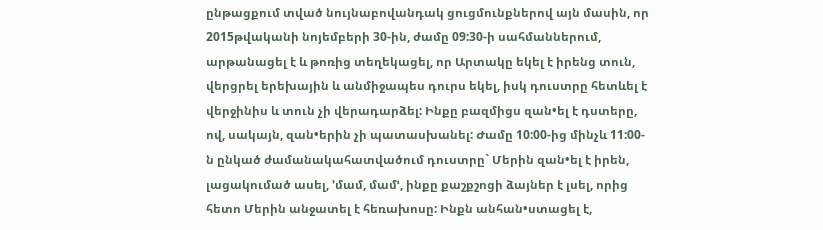ընթացքում տված նույնաբովանդակ ցուցմունքներով այն մասին, որ 2015թվականի նոյեմբերի 30-ին, ժամը 09:30-ի սահմաններում, արթանացել է և թոռից տեղեկացել, որ Արտակը եկել է իրենց տուն, վերցրել երեխային և անմիջապես դուրս եկել, իսկ դուստրը հետևել է վերջինիս և տուն չի վերադարձել: Ինքը բազմիցս զան•ել է դստերը, ով, սակայն, զան•երին չի պատասխանել: Ժամը 10:00-ից մինչև 11:00-ն ընկած ժամանակահատվածում դուստրը` Մերին զան•ել է իրեն, լացակումած ասել, ՚մամ, մամՙ, ինքը քաշքշոցի ձայներ է լսել, որից հետո Մերին անջատել է հեռախոսը: Ինքն անհան•ստացել է,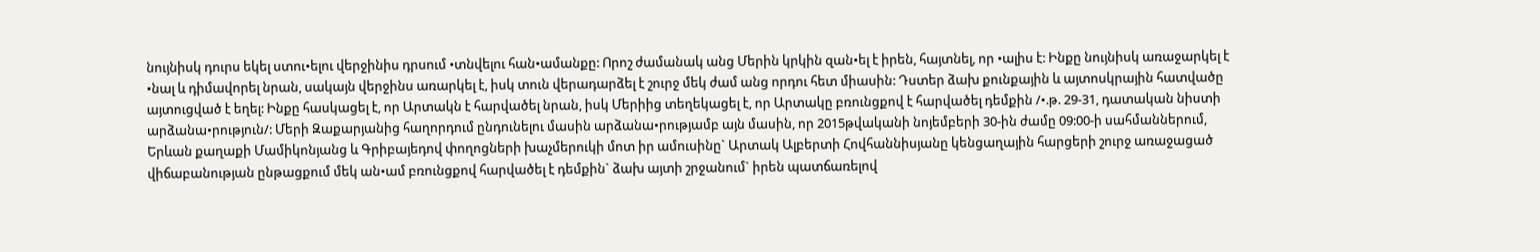նույնիսկ դուրս եկել ստու•ելու վերջինիս դրսում •տնվելու հան•ամանքը: Որոշ ժամանակ անց Մերին կրկին զան•ել է իրեն, հայտնել, որ •ալիս է: Ինքը նույնիսկ առաջարկել է •նալ և դիմավորել նրան, սակայն վերջինս առարկել է, իսկ տուն վերադարձել է շուրջ մեկ ժամ անց որդու հետ միասին: Դստեր ձախ քունքային և այտոսկրային հատվածը այտուցված է եղել: Ինքը հասկացել է, որ Արտակն է հարվածել նրան, իսկ Մերիից տեղեկացել է, որ Արտակը բռունցքով է հարվածել դեմքին /•.թ. 29-31, դատական նիստի արձանա•րություն/: Մերի Զաքարյանից հաղորդում ընդունելու մասին արձանա•րությամբ այն մասին, որ 2015թվականի նոյեմբերի 30-ին ժամը 09:00-ի սահմաններում, Երևան քաղաքի Մամիկոնյանց և Գրիբայեդով փողոցների խաչմերուկի մոտ իր ամուսինը` Արտակ Ալբերտի Հովհաննիսյանը կենցաղային հարցերի շուրջ առաջացած վիճաբանության ընթացքում մեկ ան•ամ բռունցքով հարվածել է դեմքին` ձախ այտի շրջանում` իրեն պատճառելով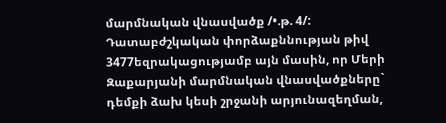մարմնական վնասվածք /•.թ. 4/: Դատաբժշկական փորձաքննության թիվ 3477եզրակացությամբ այն մասին, որ Մերի Զաքարյանի մարմնական վնասվածքները` դեմքի ձախ կեսի շրջանի արյունազեղման,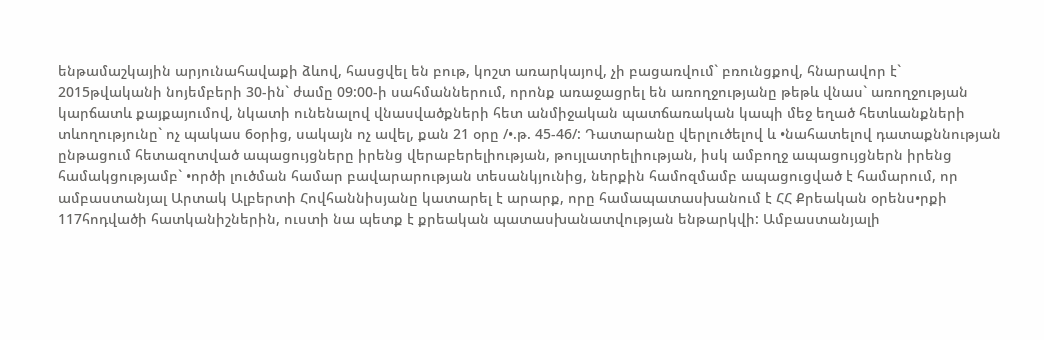ենթամաշկային արյունահավաքի ձևով, հասցվել են բութ, կոշտ առարկայով, չի բացառվում` բռունցքով, հնարավոր է` 2015թվականի նոյեմբերի 30-ին` ժամը 09:00-ի սահմաններում, որոնք առաջացրել են առողջությանը թեթև վնաս` առողջության կարճատև քայքայումով, նկատի ունենալով վնասվածքների հետ անմիջական պատճառական կապի մեջ եղած հետևանքների տևողությունը` ոչ պակաս 6օրից, սակայն ոչ ավել, քան 21 օրը /•.թ. 45-46/: Դատարանը վերլուծելով և •նահատելով դատաքննության ընթացում հետազոտված ապացույցները իրենց վերաբերելիության, թույլատրելիության, իսկ ամբողջ ապացույցներն իրենց համակցությամբ` •ործի լուծման համար բավարարության տեսանկյունից, ներքին համոզմամբ ապացուցված է համարում, որ ամբաստանյալ Արտակ Ալբերտի Հովհաննիսյանը կատարել է արարք, որը համապատասխանում է ՀՀ Քրեական օրենս•րքի 117հոդվածի հատկանիշներին, ուստի նա պետք է քրեական պատասխանատվության ենթարկվի: Ամբաստանյալի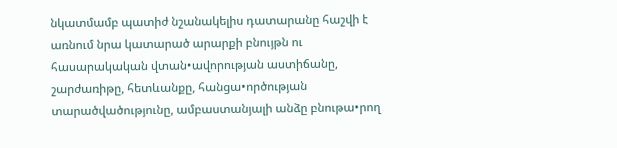նկատմամբ պատիժ նշանակելիս դատարանը հաշվի է առնում նրա կատարած արարքի բնույթն ու հասարակական վտան•ավորության աստիճանը, շարժառիթը, հետևանքը, հանցա•ործության տարածվածությունը, ամբաստանյալի անձը բնութա•րող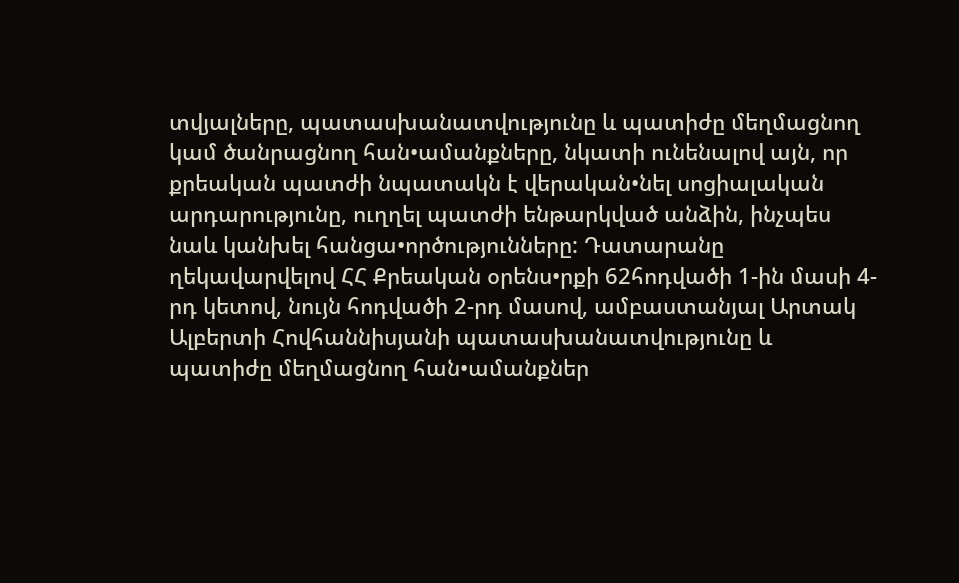տվյալները, պատասխանատվությունը և պատիժը մեղմացնող կամ ծանրացնող հան•ամանքները, նկատի ունենալով այն, որ քրեական պատժի նպատակն է վերական•նել սոցիալական արդարությունը, ուղղել պատժի ենթարկված անձին, ինչպես նաև կանխել հանցա•ործությունները: Դատարանը ղեկավարվելով ՀՀ Քրեական օրենս•րքի 62հոդվածի 1-ին մասի 4-րդ կետով, նույն հոդվածի 2-րդ մասով, ամբաստանյալ Արտակ Ալբերտի Հովհաննիսյանի պատասխանատվությունը և պատիժը մեղմացնող հան•ամանքներ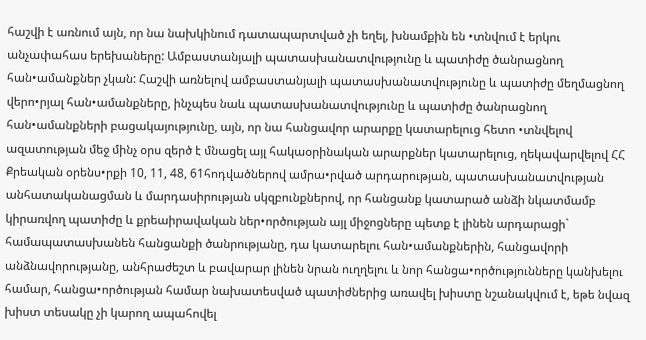հաշվի է առնում այն, որ նա նախկինում դատապարտված չի եղել, խնամքին են •տնվում է երկու անչափահաս երեխաները: Ամբաստանյալի պատասխանատվությունը և պատիժը ծանրացնող հան•ամանքներ չկան: Հաշվի առնելով ամբաստանյալի պատասխանատվությունը և պատիժը մեղմացնող վերո•րյալ հան•ամանքները, ինչպես նաև պատասխանատվությունը և պատիժը ծանրացնող հան•ամանքների բացակայությունը, այն, որ նա հանցավոր արարքը կատարելուց հետո •տնվելով ազատության մեջ մինչ օրս զերծ է մնացել այլ հակաօրինական արարքներ կատարելուց, ղեկավարվելով ՀՀ Քրեական օրենս•րքի 10, 11, 48, 61հոդվածներով ամրա•րված արդարության, պատասխանատվության անհատականացման և մարդասիրության սկզբունքներով, որ հանցանք կատարած անձի նկատմամբ կիրառվող պատիժը և քրեաիրավական ներ•ործության այլ միջոցները պետք է լինեն արդարացի` համապատասխանեն հանցանքի ծանրությանը, դա կատարելու հան•ամանքներին, հանցավորի անձնավորությանը, անհրաժեշտ և բավարար լինեն նրան ուղղելու և նոր հանցա•ործությունները կանխելու համար, հանցա•ործության համար նախատեսված պատիժներից առավել խիստը նշանակվում է, եթե նվազ խիստ տեսակը չի կարող ապահովել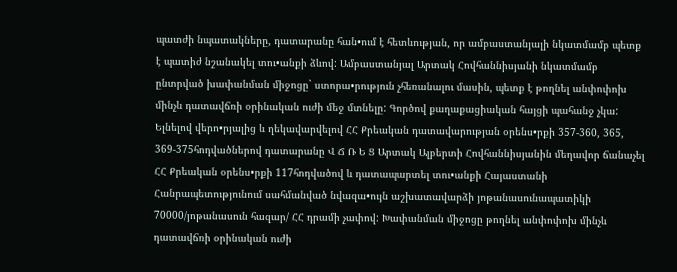պատժի նպատակները, դատարանը հան•ում է հետևության, որ ամբաստանյալի նկատմամբ պետք է պատիժ նշանակել տու•անքի ձևով: Ամբաստանյալ Արտակ Հովհաննիսյանի նկատմամբ ընտրված խափանման միջոցը` ստորա•րություն չհեռանալու մասին, պետք է թողնել անփոփոխ մինչև դատավճռի օրինական ուժի մեջ մտնելը: Գործով քաղաքացիական հայցի պահանջ չկա: Ելնելով վերո•րյալից և ղեկավարվելով ՀՀ Քրեական դատավարության օրենս•րքի 357-360, 365, 369-375հոդվածներով դատարանը Վ Ճ Ռ Ե Ց Արտակ Ալբերտի Հովհաննիսյանին մեղավոր ճանաչել ՀՀ Քրեական օրենս•րքի 117հոդվածով և դատապարտել տու•անքի Հայաստանի Հանրապետությունում սահմանված նվազա•ույն աշխատավարձի յոթանասունապատիկի 70000/յոթանասուն հազար/ ՀՀ դրամի չափով: Խափանման միջոցը թողնել անփոփոխ մինչև դատավճռի օրինական ուժի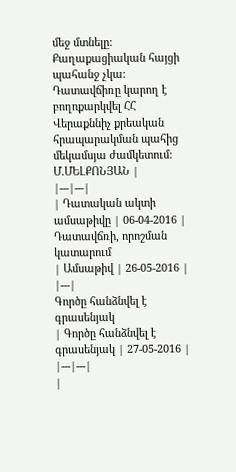մեջ մտնելը: Քաղաքացիական հայցի պահանջ չկա: Դատավճիռը կարող է բողոքարկվել ՀՀ Վերաքննիչ քրեական հրապարակման պահից մեկամսյա ժամկետում: Մ.ՄԵԼՔՈՆՅԱՆ |
|---|---|
| Դատական ակտի ամսաթիվը | 06-04-2016 |
Դատավճռի, որոշման կատարում
| Ամսաթիվ | 26-05-2016 |
|---|
Գործը հանձնվել է գրասենյակ
| Գործը հանձնվել է գրասենյակ | 27-05-2016 |
|---|---|
|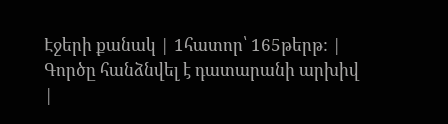Էջերի քանակ | 1հատոր՝ 165թերթ: |
Գործը հանձնվել է դատարանի արխիվ
|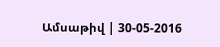Ամսաթիվ | 30-05-2016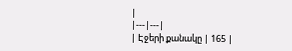|
|---|---|
| Էջերի քանակը | 165 |